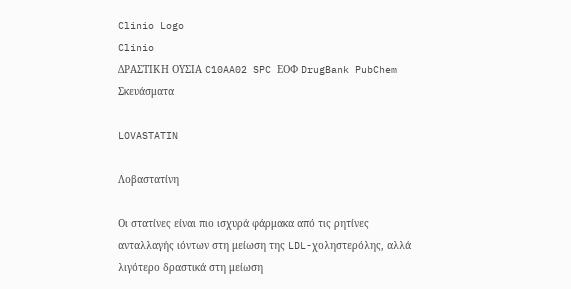Clinio Logo
Clinio
ΔΡΑΣΤΙΚΗ ΟΥΣΙΑ C10AA02 SPC ΕΟΦ DrugBank PubChem Σκευάσματα

LOVASTATIN

Λοβαστατίνη

Οι στατίνες είναι πιο ισχυρά φάρμακα από τις ρητίνες ανταλλαγής ιόντων στη μείωση της LDL-χοληστερόλης, αλλά λιγότερο δραστικά στη μείωση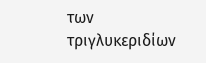των τριγλυκεριδίων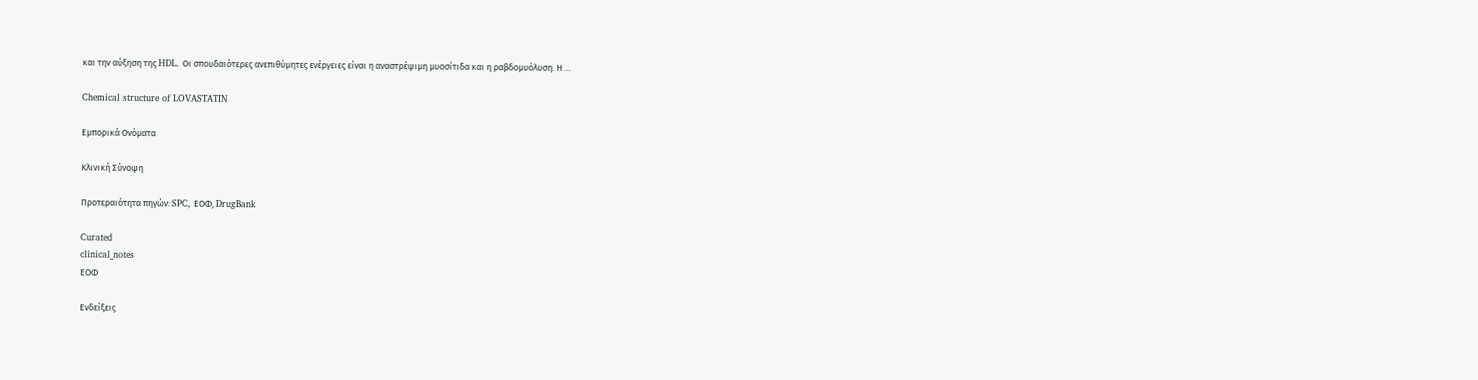και την αύξηση της HDL. Οι σπουδαιότερες ανεπιθύμητες ενέργειες είναι η αναστρέψιμη μυοσίτιδα και η ραβδομυόλυση. Η …

Chemical structure of LOVASTATIN

Εμπορικά Ονόματα

Κλινική Σύνοψη

Προτεραιότητα πηγών: SPC, ΕΟΦ, DrugBank

Curated
clinical_notes
ΕΟΦ

Ενδείξεις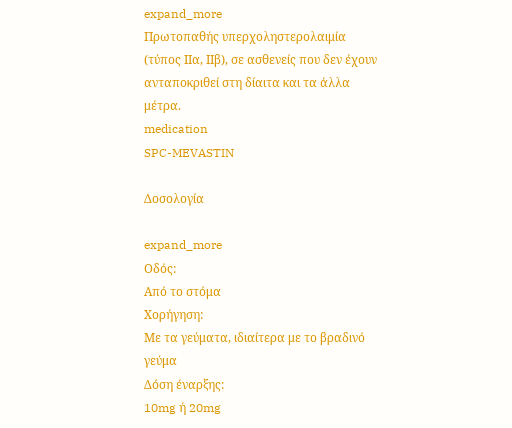expand_more
Πρωτοπαθής υπερχοληστερολαιμία (τύπος ΙΙα, ΙΙβ), σε ασθενείς που δεν έχουν ανταποκριθεί στη δίαιτα και τα άλλα μέτρα.
medication
SPC-MEVASTIN

Δοσολογία

expand_more
Οδός:
Από το στόμα
Χορήγηση:
Με τα γεύματα, ιδιαίτερα με το βραδινό γεύμα
Δόση έναρξης:
10mg ή 20mg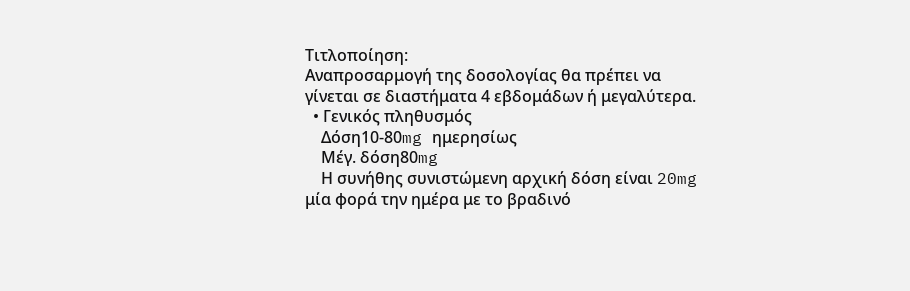Τιτλοποίηση:
Αναπροσαρμογή της δοσολογίας θα πρέπει να γίνεται σε διαστήματα 4 εβδομάδων ή μεγαλύτερα.
  • Γενικός πληθυσμός
    Δόση10-80mg ημερησίως
    Μέγ. δόση80mg
    Η συνήθης συνιστώμενη αρχική δόση είναι 20mg μία φορά την ημέρα με το βραδινό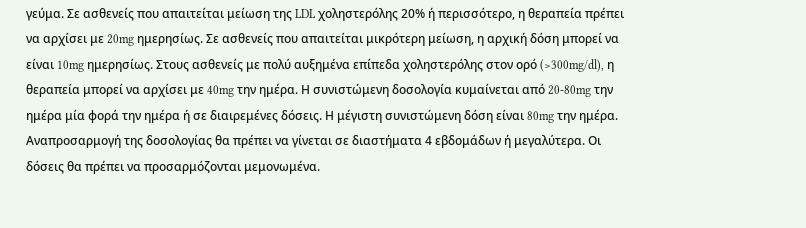γεύμα. Σε ασθενείς που απαιτείται μείωση της LDL χοληστερόλης 20% ή περισσότερο, η θεραπεία πρέπει να αρχίσει με 20mg ημερησίως. Σε ασθενείς που απαιτείται μικρότερη μείωση, η αρχική δόση μπορεί να είναι 10mg ημερησίως. Στους ασθενείς με πολύ αυξημένα επίπεδα χοληστερόλης στον ορό (>300mg/dl), η θεραπεία μπορεί να αρχίσει με 40mg την ημέρα. Η συνιστώμενη δοσολογία κυμαίνεται από 20-80mg την ημέρα μία φορά την ημέρα ή σε διαιρεμένες δόσεις. Η μέγιστη συνιστώμενη δόση είναι 80mg την ημέρα. Αναπροσαρμογή της δοσολογίας θα πρέπει να γίνεται σε διαστήματα 4 εβδομάδων ή μεγαλύτερα. Οι δόσεις θα πρέπει να προσαρμόζονται μεμονωμένα.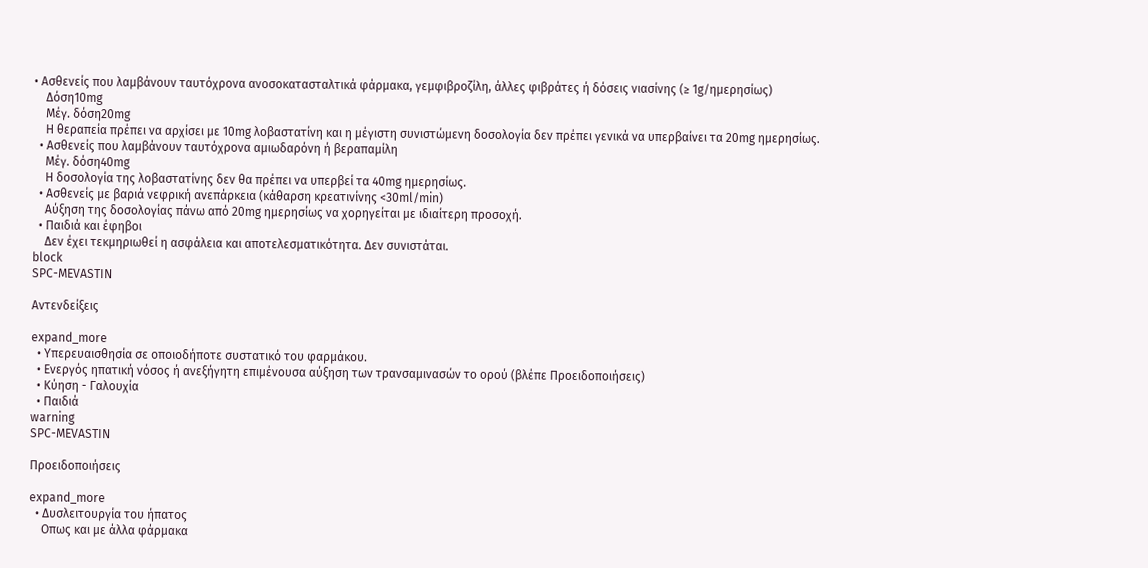• Ασθενείς που λαμβάνουν ταυτόχρονα ανοσοκατασταλτικά φάρμακα, γεμφιβροζίλη, άλλες φιβράτες ή δόσεις νιασίνης (≥ 1g/ημερησίως)
    Δόση10mg
    Μέγ. δόση20mg
    Η θεραπεία πρέπει να αρχίσει με 10mg λοβαστατίνη και η μέγιστη συνιστώμενη δοσολογία δεν πρέπει γενικά να υπερβαίνει τα 20mg ημερησίως.
  • Ασθενείς που λαμβάνουν ταυτόχρονα αμιωδαρόνη ή βεραπαμίλη
    Μέγ. δόση40mg
    Η δοσολογία της λοβαστατίνης δεν θα πρέπει να υπερβεί τα 40mg ημερησίως.
  • Ασθενείς με βαριά νεφρική ανεπάρκεια (κάθαρση κρεατινίνης <30ml/min)
    Αύξηση της δοσολογίας πάνω από 20mg ημερησίως να χορηγείται με ιδιαίτερη προσοχή.
  • Παιδιά και έφηβοι
    Δεν έχει τεκμηριωθεί η ασφάλεια και αποτελεσματικότητα. Δεν συνιστάται.
block
SPC-MEVASTIN

Αντενδείξεις

expand_more
  • Υπερευαισθησία σε οποιοδήποτε συστατικό του φαρμάκου.
  • Ενεργός ηπατική νόσος ή ανεξήγητη επιμένουσα αύξηση των τρανσαμινασών το ορού (βλέπε Προειδοποιήσεις)
  • Κύηση - Γαλουχία
  • Παιδιά
warning
SPC-MEVASTIN

Προειδοποιήσεις

expand_more
  • Δυσλειτουργία του ήπατος
    Οπως και με άλλα φάρμακα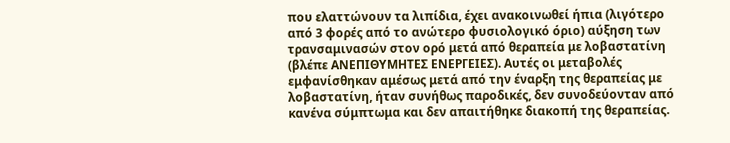που ελαττώνουν τα λιπίδια, έχει ανακοινωθεί ήπια (λιγότερο από 3 φορές από το ανώτερο φυσιολογικό όριο) αύξηση των τρανσαμινασών στον ορό μετά από θεραπεία με λοβαστατίνη (βλέπε ΑΝΕΠΙΘΥΜΗΤΕΣ ΕΝΕΡΓΕΙΕΣ). Αυτές οι μεταβολές εμφανίσθηκαν αμέσως μετά από την έναρξη της θεραπείας με λοβαστατίνη, ήταν συνήθως παροδικές, δεν συνοδεύονταν από κανένα σύμπτωμα και δεν απαιτήθηκε διακοπή της θεραπείας.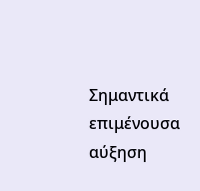Σημαντικά επιμένουσα αύξηση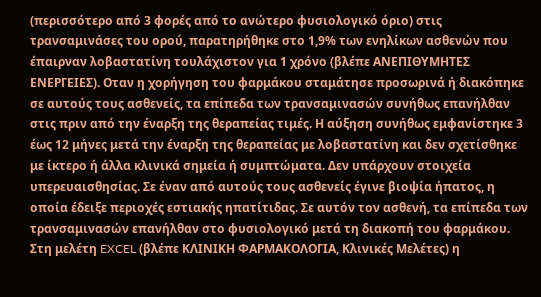(περισσότερο από 3 φορές από το ανώτερο φυσιολογικό όριο) στις τρανσαμινάσες του ορού, παρατηρήθηκε στο 1,9% των ενηλίκων ασθενών που έπαιρναν λοβαστατίνη τουλάχιστον για 1 χρόνο (βλέπε ΑΝΕΠΙΘΥΜΗΤΕΣ ΕΝΕΡΓΕΙΕΣ). Οταν η χορήγηση του φαρμάκου σταμάτησε προσωρινά ή διακόπηκε σε αυτούς τους ασθενείς, τα επίπεδα των τρανσαμινασών συνήθως επανήλθαν στις πριν από την έναρξη της θεραπείας τιμές. Η αύξηση συνήθως εμφανίστηκε 3 έως 12 μήνες μετά την έναρξη της θεραπείας με λοβαστατίνη και δεν σχετίσθηκε με ίκτερο ή άλλα κλινικά σημεία ή συμπτώματα. Δεν υπάρχουν στοιχεία υπερευαισθησίας. Σε έναν από αυτούς τους ασθενείς έγινε βιοψία ήπατος, η οποία έδειξε περιοχές εστιακής ηπατίτιδας. Σε αυτόν τον ασθενή, τα επίπεδα των τρανσαμινασών επανήλθαν στο φυσιολογικό μετά τη διακοπή του φαρμάκου. Στη μελέτη EXCEL (βλέπε ΚΛΙΝΙΚΗ ΦΑΡΜΑΚΟΛΟΓΙΑ, Κλινικές Μελέτες) η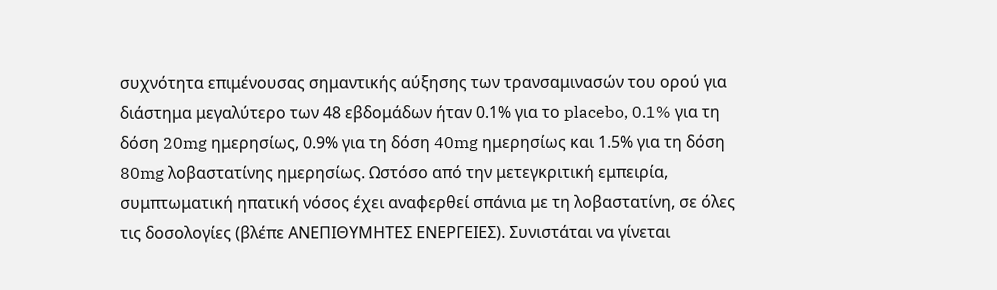συχνότητα επιμένουσας σημαντικής αύξησης των τρανσαμινασών του ορού για διάστημα μεγαλύτερο των 48 εβδομάδων ήταν 0.1% για το placebo, 0.1% για τη δόση 20mg ημερησίως, 0.9% για τη δόση 40mg ημερησίως και 1.5% για τη δόση 80mg λοβαστατίνης ημερησίως. Ωστόσο από την μετεγκριτική εμπειρία, συμπτωματική ηπατική νόσος έχει αναφερθεί σπάνια με τη λοβαστατίνη, σε όλες τις δοσολογίες (βλέπε ΑΝΕΠΙΘΥΜΗΤΕΣ ΕΝΕΡΓΕΙΕΣ). Συνιστάται να γίνεται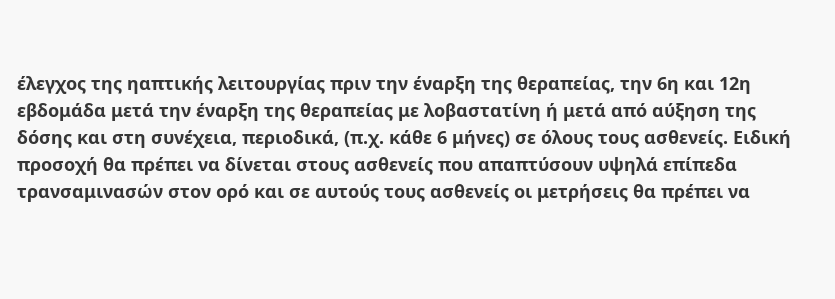έλεγχος της ηαπτικής λειτουργίας πριν την έναρξη της θεραπείας, την 6η και 12η εβδομάδα μετά την έναρξη της θεραπείας με λοβαστατίνη ή μετά από αύξηση της δόσης και στη συνέχεια, περιοδικά, (π.χ. κάθε 6 μήνες) σε όλους τους ασθενείς. Ειδική προσοχή θα πρέπει να δίνεται στους ασθενείς που απαπτύσουν υψηλά επίπεδα τρανσαμινασών στον ορό και σε αυτούς τους ασθενείς οι μετρήσεις θα πρέπει να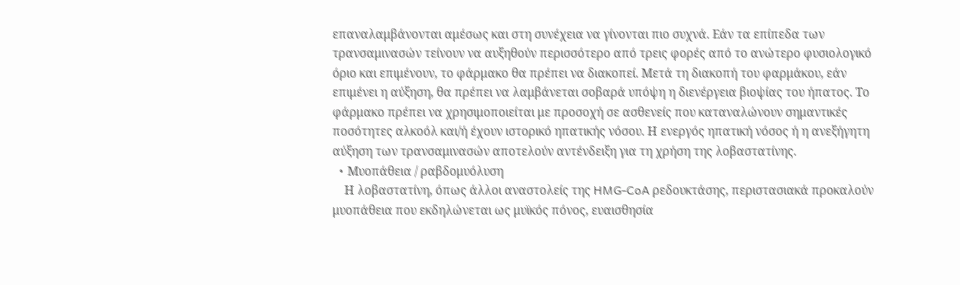επαναλαμβάνονται αμέσως και στη συνέχεια να γίνονται πιο συχνά. Εάν τα επίπεδα των τρανσαμινασών τείνουν να αυξηθούν περισσότερο από τρεις φορές από το ανώτερο φυσιολογικό όριο και επιμένουν, το φάρμακο θα πρέπει να διακοπεί. Μετά τη διακοπή του φαρμάκου, εάν επιμένει η αύξηση, θα πρέπει να λαμβάνεται σοβαρά υπόψη η διενέργεια βιοψίας του ήπατος. Το φάρμακο πρέπει να χρησιμοποιείται με προσοχή σε ασθενείς που καταναλώνουν σημαντικές ποσότητες αλκοόλ και/ή έχουν ιστορικό ηπατικής νόσου. Η ενεργός ηπατική νόσος ή η ανεξήγητη αύξηση των τρανσαμινασών αποτελούν αντένδειξη για τη χρήση της λοβαστατίνης.
  • Mυοπάθεια / ραβδομυόλυση
    Η λοβαστατίνη, όπως άλλοι αναστολείς της HMG-CoA ρεδουκτάσης, περιστασιακά προκαλούν μυοπάθεια που εκδηλώνεται ως μυϊκός πόνος, ευαισθησία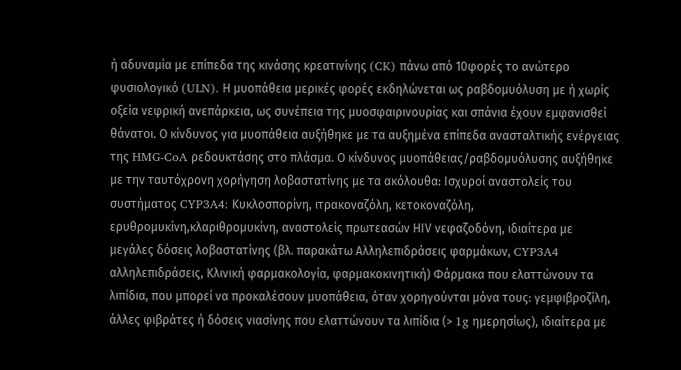ή αδυναμία με επίπεδα της κινάσης κρεατινίνης (CK) πάνω από 10φορές το ανώτερο φυσιολογικό (ULN). Η μυοπάθεια μερικές φορές εκδηλώνεται ως ραβδομυόλυση με ή χωρίς οξεία νεφρική ανεπάρκεια, ως συνέπεια της μυοσφαιρινουρίας και σπάνια έχουν εμφανισθεί θάνατοι. Ο κίνδυνος για μυοπάθεια αυξήθηκε με τα αυξημένα επίπεδα ανασταλτικής ενέργειας της HMG-CoA ρεδουκτάσης στο πλάσμα. Ο κίνδυνος μυοπάθειας/ραβδομυόλυσης αυξήθηκε με την ταυτόχρονη χορήγηση λοβαστατίνης με τα ακόλουθα: Ισχυροί αναστολείς του συστήματος CYP3A4: Κυκλοσπορίνη, ιτρακοναζόλη, κετοκοναζόλη, ερυθρομυκίνη,κλαριθρομυκίνη, αναστολείς πρωτεασών ΗΙV νεφαζοδόνη, ιδιαίτερα με μεγάλες δόσεις λοβαστατίνης (βλ. παρακάτω Αλληλεπιδράσεις φαρμάκων, CYP3A4 αλληλεπιδράσεις, Κλινική φαρμακολογία, φαρμακοκινητική) Φάρμακα που ελαττώνουν τα λιπίδια, που μπορεί να προκαλέσουν μυοπάθεια, όταν χορηγούνται μόνα τους: γεμφιβροζίλη, άλλες φιβράτες ή δόσεις νιασίνης που ελαττώνουν τα λιπίδια (> 1g ημερησίως), ιδιαίτερα με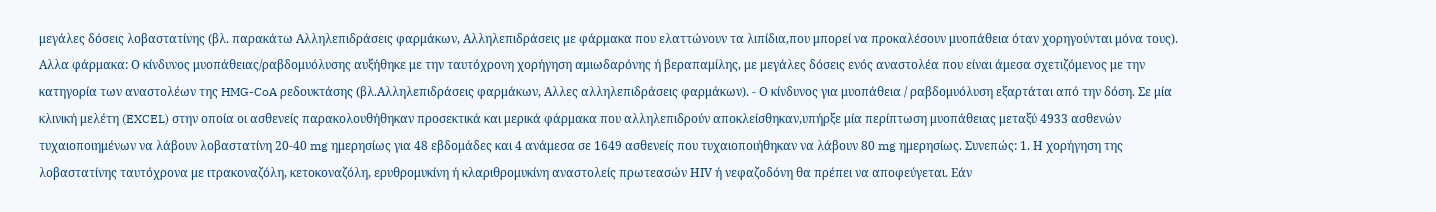μεγάλες δόσεις λοβαστατίνης (βλ. παρακάτω Αλληλεπιδράσεις φαρμάκων, Αλληλεπιδράσεις με φάρμακα που ελαττώνουν τα λιπίδια,που μπορεί να προκαλέσουν μυοπάθεια όταν χορηγούνται μόνα τους). Αλλα φάρμακα: Ο κίνδυνος μυοπάθειας/ραβδομυόλυσης αυξήθηκε με την ταυτόχρονη χορήγηση αμιωδαρόνης ή βεραπαμίλης, με μεγάλες δόσεις ενός αναστολέα που είναι άμεσα σχετιζόμενος με την κατηγορία των αναστολέων της HMG-CoA ρεδουκτάσης (βλ.Αλληλεπιδράσεις φαρμάκων, Αλλες αλληλεπιδράσεις φαρμάκων). - Ο κίνδυνος για μυοπάθεια / ραβδομυόλυση εξαρτάται από την δόση. Σε μία κλινική μελέτη (EXCEL) στην οποία οι ασθενείς παρακολουθήθηκαν προσεκτικά και μερικά φάρμακα που αλληλεπιδρούν αποκλείσθηκαν,υπήρξε μία περίπτωση μυοπάθειας μεταξύ 4933 ασθενών τυχαιοποιημένων να λάβουν λοβαστατίνη 20-40 mg ημερησίως για 48 εβδομάδες και 4 ανάμεσα σε 1649 ασθενείς που τυχαιοποιήθηκαν να λάβουν 80 mg ημερησίως. Συνεπώς: 1. Η χορήγηση της λοβαστατίνης ταυτόχρονα με ιτρακοναζόλη, κετοκοναζόλη, ερυθρομυκίνη ή κλαριθρομυκίνη αναστολείς πρωτεασών ΗΙV ή νεφαζοδόνη θα πρέπει να αποφεύγεται. Εάν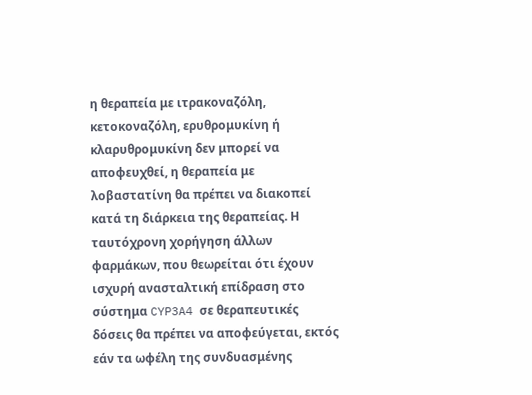η θεραπεία με ιτρακοναζόλη, κετοκοναζόλη, ερυθρομυκίνη ή κλαρυθρομυκίνη δεν μπορεί να αποφευχθεί, η θεραπεία με λοβαστατίνη θα πρέπει να διακοπεί κατά τη διάρκεια της θεραπείας. Η ταυτόχρονη χορήγηση άλλων φαρμάκων, που θεωρείται ότι έχουν ισχυρή ανασταλτική επίδραση στο σύστημα CYP3A4 σε θεραπευτικές δόσεις θα πρέπει να αποφεύγεται, εκτός εάν τα ωφέλη της συνδυασμένης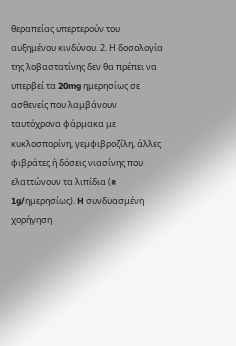θεραπείας υπερτερούν του αυξημένου κινδύνου. 2. Η δοσολογία της λοβαστατίνης δεν θα πρέπει να υπερβεί τα 20mg ημερησίως σε ασθενείς που λαμβάνουν ταυτόχρονα φάρμακα με κυκλοσπορίνη, γεμφιβροζίλη, άλλες φιβράτες ή δόσεις νιασίνης που ελαττώνουν τα λιπίδια (≥ 1g/ημερησίως). H συνδυασμένη χορήγηση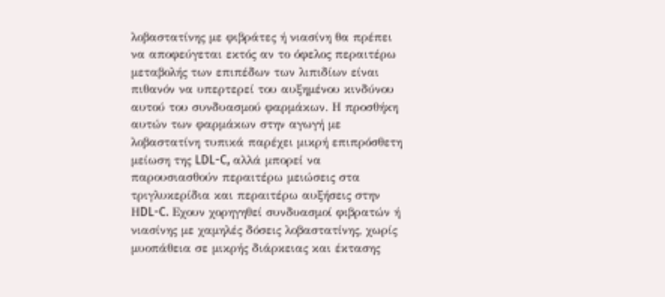λοβαστατίνης με φιβράτες ή νιασίνη θα πρέπει να αποφεύγεται εκτός αν το όφελος περαιτέρω μεταβολής των επιπέδων των λιπιδίων είναι πιθανόν να υπερτερεί του αυξημένου κινδύνου αυτού του συνδυασμού φαρμάκων. Η προσθήκη αυτών των φαρμάκων στην αγωγή με λοβαστατίνη τυπικά παρέχει μικρή επιπρόσθετη μείωση της LDL-C, αλλά μπορεί να παρουσιασθούν περαιτέρω μειώσεις στα τριγλυκερίδια και περαιτέρω αυξήσεις στην ΗDL-C. Eχουν χορηγηθεί συνδυασμοί φιβρατών ή νιασίνης με χαμηλές δόσεις λοβαστατίνης, χωρίς μυοπάθεια σε μικρής διάρκειας και έκτασης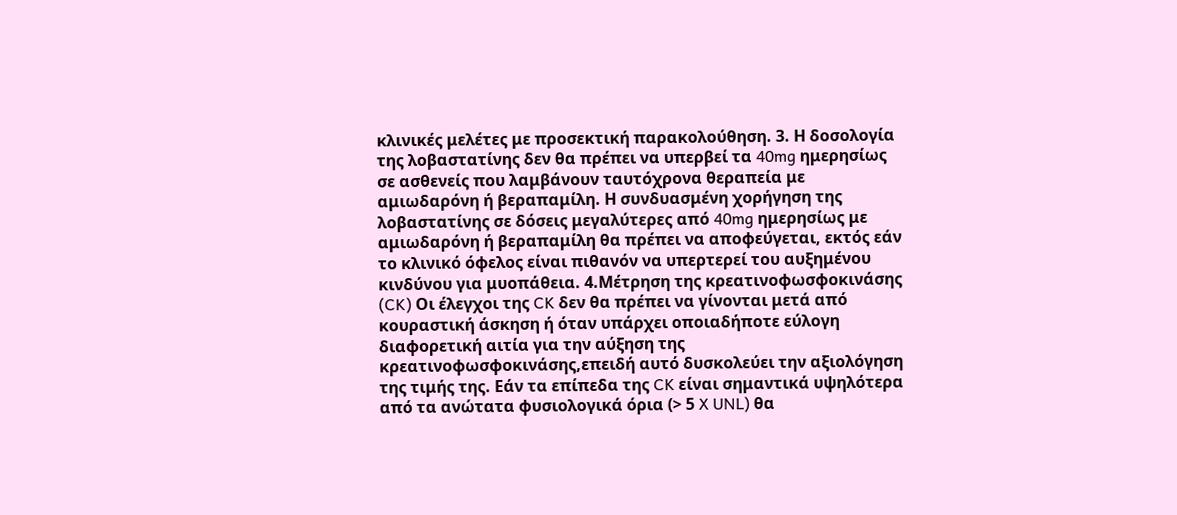κλινικές μελέτες με προσεκτική παρακολούθηση. 3. Η δοσολογία της λοβαστατίνης δεν θα πρέπει να υπερβεί τα 40mg ημερησίως σε ασθενείς που λαμβάνουν ταυτόχρονα θεραπεία με αμιωδαρόνη ή βεραπαμίλη. Η συνδυασμένη χορήγηση της λοβαστατίνης σε δόσεις μεγαλύτερες από 40mg ημερησίως με αμιωδαρόνη ή βεραπαμίλη θα πρέπει να αποφεύγεται, εκτός εάν το κλινικό όφελος είναι πιθανόν να υπερτερεί του αυξημένου κινδύνου για μυοπάθεια. 4.Μέτρηση της κρεατινοφωσφοκινάσης (CK) Οι έλεγχοι της CK δεν θα πρέπει να γίνονται μετά από κουραστική άσκηση ή όταν υπάρχει οποιαδήποτε εύλογη διαφορετική αιτία για την αύξηση της κρεατινοφωσφοκινάσης,επειδή αυτό δυσκολεύει την αξιολόγηση της τιμής της. Εάν τα επίπεδα της CK είναι σημαντικά υψηλότερα από τα ανώτατα φυσιολογικά όρια (> 5 X UNL) θα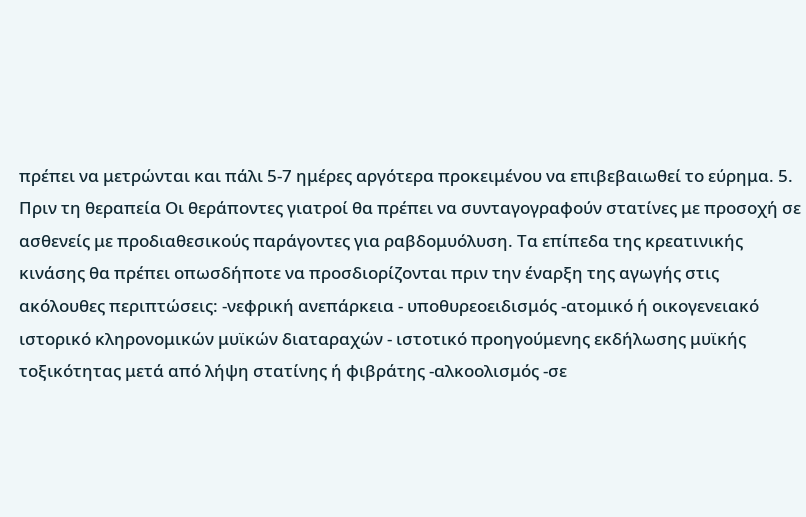πρέπει να μετρώνται και πάλι 5-7 ημέρες αργότερα προκειμένου να επιβεβαιωθεί το εύρημα. 5. Πριν τη θεραπεία Οι θεράποντες γιατροί θα πρέπει να συνταγογραφούν στατίνες με προσοχή σε ασθενείς με προδιαθεσικούς παράγοντες για ραβδομυόλυση. Τα επίπεδα της κρεατινικής κινάσης θα πρέπει οπωσδήποτε να προσδιορίζονται πριν την έναρξη της αγωγής στις ακόλουθες περιπτώσεις: -νεφρική ανεπάρκεια - υποθυρεοειδισμός -ατομικό ή οικογενειακό ιστορικό κληρονομικών μυϊκών διαταραχών - ιστοτικό προηγούμενης εκδήλωσης μυϊκής τοξικότητας μετά από λήψη στατίνης ή φιβράτης -αλκοολισμός -σε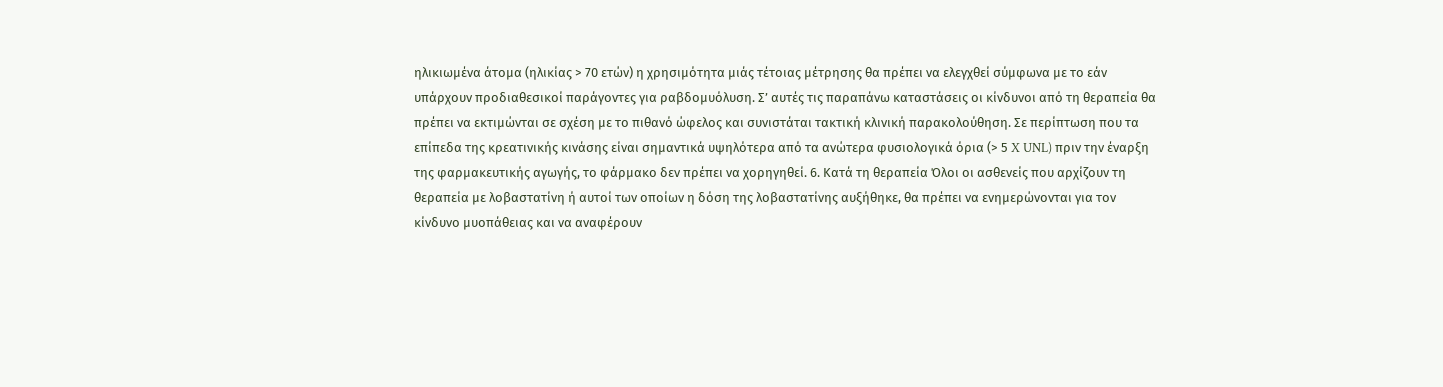ηλικιωμένα άτομα (ηλικίας > 70 ετών) η χρησιμότητα μιάς τέτοιας μέτρησης θα πρέπει να ελεγχθεί σύμφωνα με το εάν υπάρχουν προδιαθεσικοί παράγοντες για ραβδομυόλυση. Σ’ αυτές τις παραπάνω καταστάσεις οι κίνδυνοι από τη θεραπεία θα πρέπει να εκτιμώνται σε σχέση με το πιθανό ώφελος και συνιστάται τακτική κλινική παρακολούθηση. Σε περίπτωση που τα επίπεδα της κρεατινικής κινάσης είναι σημαντικά υψηλότερα από τα ανώτερα φυσιολογικά όρια (> 5 X UNL) πριν την έναρξη της φαρμακευτικής αγωγής, το φάρμακο δεν πρέπει να χορηγηθεί. 6. Κατά τη θεραπεία Όλοι οι ασθενείς που αρχίζουν τη θεραπεία με λοβαστατίνη ή αυτοί των οποίων η δόση της λοβαστατίνης αυξήθηκε, θα πρέπει να ενημερώνονται για τον κίνδυνο μυοπάθειας και να αναφέρουν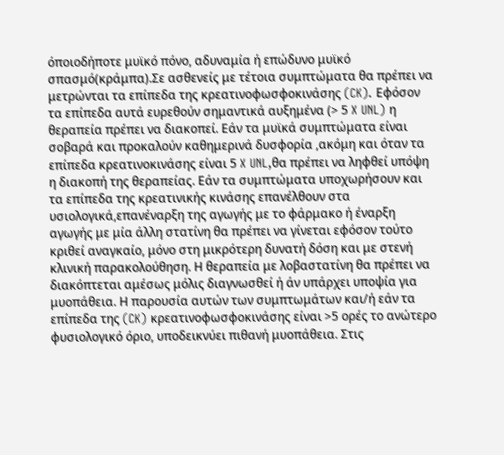όποιοδήποτε μυϊκό πόνο, αδυναμία ή επώδυνο μυϊκό σπασμό(κράμπα).Σε ασθενείς με τέτοια συμπτώματα θα πρέπει να μετρώνται τα επίπεδα της κρεατινοφωσφοκινάσης (CK). Εφόσον τα επίπεδα αυτά ευρεθούν σημαντικά αυξημένα (> 5 X UNL) η θεραπεία πρέπει να διακοπεί. Εάν τα μυϊκά συμπτώματα είναι σοβαρά και προκαλούν καθημερινά δυσφορία ,ακόμη και όταν τα επίπεδα κρεατινοκινάσης είναι 5 X UNL,θα πρέπει να ληφθεί υπόψη η διακοπή της θεραπείας. Εάν τα συμπτώματα υποχωρήσουν και τα επίπεδα της κρεατινικής κινάσης επανέλθουν στα υσιολογικά,επανέναρξη της αγωγής με το φάρμακο ή έναρξη αγωγής με μία άλλη στατίνη θα πρέπει να γίνεται εφόσον τούτο κριθεί αναγκαίο, μόνο στη μικρότερη δυνατή δόση και με στενή κλινική παρακολούθηση. Η θεραπεία με λοβαστατίνη θα πρέπει να διακόπτεται αμέσως μόλις διαγνωσθεί ή άν υπάρχει υποψία για μυοπάθεια. Η παρουσία αυτών των συμπτωμάτων και/ή εάν τα επίπεδα της (CK) κρεατινοφωσφοκινάσης είναι >5 ορές το ανώτερο φυσιολογικό όριο, υποδεικνύει πιθανή μυοπάθεια. Στις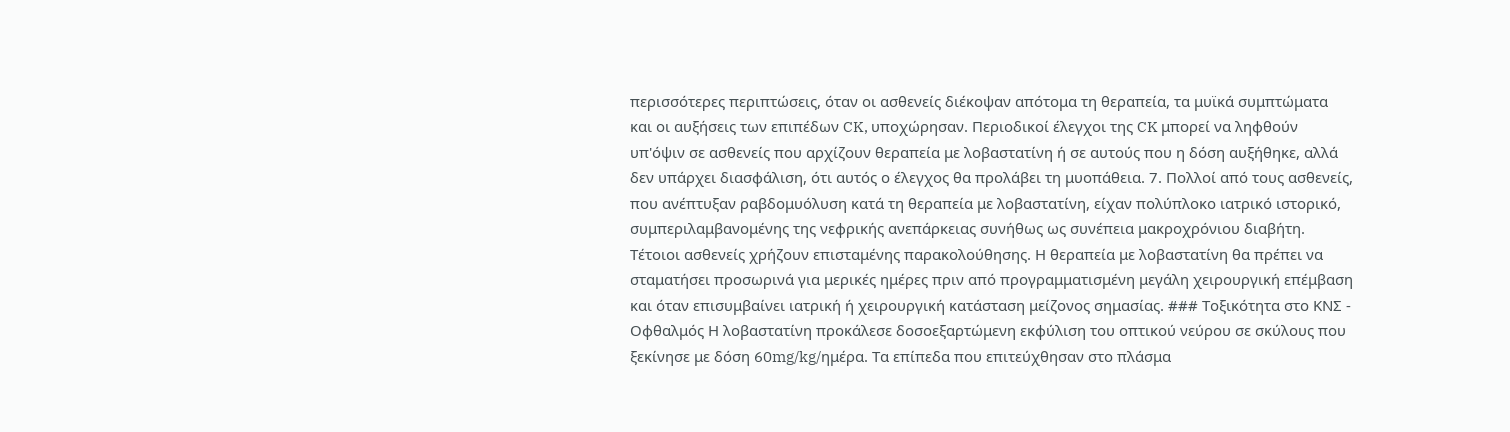περισσότερες περιπτώσεις, όταν οι ασθενείς διέκοψαν απότομα τη θεραπεία, τα μυϊκά συμπτώματα και οι αυξήσεις των επιπέδων CK, υποχώρησαν. Περιοδικοί έλεγχοι της CK μπορεί να ληφθούν υπ'όψιν σε ασθενείς που αρχίζουν θεραπεία με λοβαστατίνη ή σε αυτούς που η δόση αυξήθηκε, αλλά δεν υπάρχει διασφάλιση, ότι αυτός ο έλεγχος θα προλάβει τη μυοπάθεια. 7. Πολλοί από τους ασθενείς, που ανέπτυξαν ραβδομυόλυση κατά τη θεραπεία με λοβαστατίνη, είχαν πολύπλοκο ιατρικό ιστορικό, συμπεριλαμβανομένης της νεφρικής ανεπάρκειας συνήθως ως συνέπεια μακροχρόνιου διαβήτη. Τέτοιοι ασθενείς χρήζουν επισταμένης παρακολούθησης. Η θεραπεία με λοβαστατίνη θα πρέπει να σταματήσει προσωρινά για μερικές ημέρες πριν από προγραμματισμένη μεγάλη χειρουργική επέμβαση και όταν επισυμβαίνει ιατρική ή χειρουργική κατάσταση μείζονος σημασίας. ### Τοξικότητα στο ΚΝΣ - Οφθαλμός Η λοβαστατίνη προκάλεσε δοσοεξαρτώμενη εκφύλιση του οπτικού νεύρου σε σκύλους που ξεκίνησε με δόση 60mg/kg/ημέρα. Τα επίπεδα που επιτεύχθησαν στο πλάσμα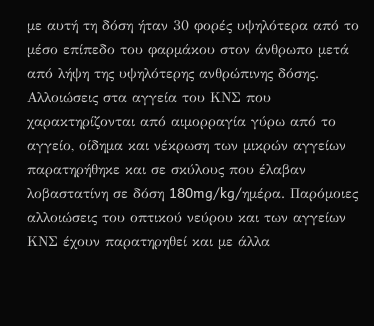με αυτή τη δόση ήταν 30 φορές υψηλότερα από το μέσο επίπεδο του φαρμάκου στον άνθρωπο μετά από λήψη της υψηλότερης ανθρώπινης δόσης. Αλλοιώσεις στα αγγεία του ΚΝΣ που χαρακτηρίζονται από αιμορραγία γύρω από το αγγείο, οίδημα και νέκρωση των μικρών αγγείων παρατηρήθηκε και σε σκύλους που έλαβαν λοβαστατίνη σε δόση 180mg/kg/ημέρα. Παρόμοιες αλλοιώσεις του οπτικού νεύρου και των αγγείων ΚΝΣ έχουν παρατηρηθεί και με άλλα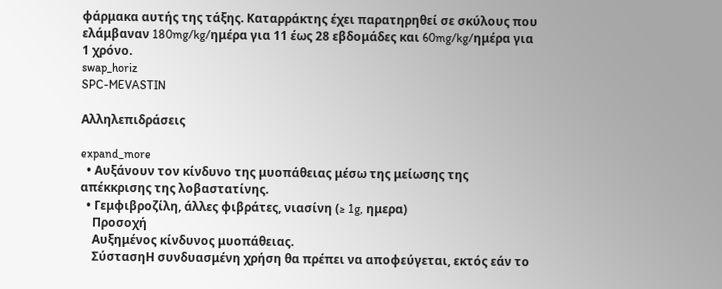φάρμακα αυτής της τάξης. Καταρράκτης έχει παρατηρηθεί σε σκύλους που ελάμβαναν 180mg/kg/ημέρα για 11 έως 28 εβδομάδες και 60mg/kg/ημέρα για 1 χρόνο.
swap_horiz
SPC-MEVASTIN

Αλληλεπιδράσεις

expand_more
  • Αυξάνουν τον κίνδυνο της μυοπάθειας μέσω της μείωσης της απέκκρισης της λοβαστατίνης.
  • Γεμφιβροζίλη, άλλες φιβράτες, νιασίνη (≥ 1g, ημερα)
    Προσοχή
    Αυξημένος κίνδυνος μυοπάθειας.
    ΣύστασηΗ συνδυασμένη χρήση θα πρέπει να αποφεύγεται, εκτός εάν το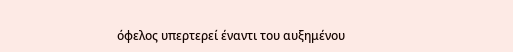όφελος υπερτερεί έναντι του αυξημένου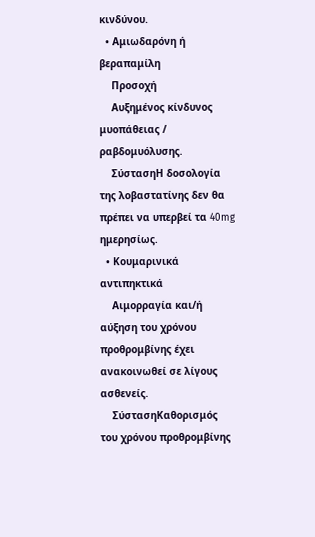κινδύνου.
  • Αμιωδαρόνη ή βεραπαμίλη
    Προσοχή
    Αυξημένος κίνδυνος μυοπάθειας / ραβδομυόλυσης.
    ΣύστασηΗ δοσολογία της λοβαστατίνης δεν θα πρέπει να υπερβεί τα 40mg ημερησίως.
  • Κουμαρινικά αντιπηκτικά
    Αιμορραγία και/ή αύξηση του χρόνου προθρομβίνης έχει ανακοινωθεί σε λίγους ασθενείς.
    ΣύστασηΚαθορισμός του χρόνου προθρομβίνης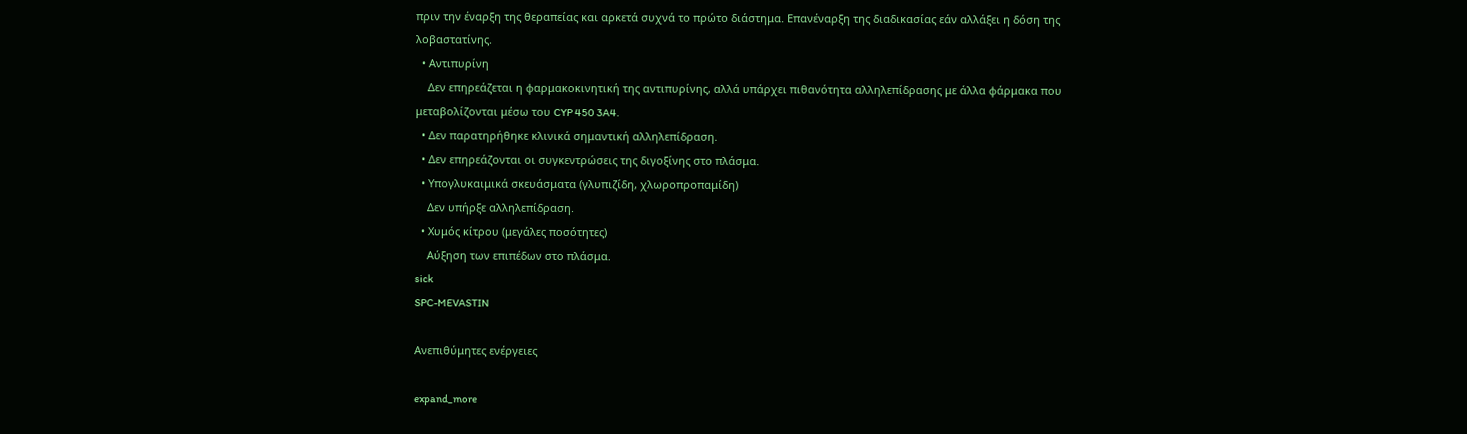πριν την έναρξη της θεραπείας και αρκετά συχνά το πρώτο διάστημα. Επανέναρξη της διαδικασίας εάν αλλάξει η δόση της λοβαστατίνης.
  • Αντιπυρίνη
    Δεν επηρεάζεται η φαρμακοκινητική της αντιπυρίνης, αλλά υπάρχει πιθανότητα αλληλεπίδρασης με άλλα φάρμακα που μεταβολίζονται μέσω του CYP 450 3A4.
  • Δεν παρατηρήθηκε κλινικά σημαντική αλληλεπίδραση.
  • Δεν επηρεάζονται οι συγκεντρώσεις της διγοξίνης στο πλάσμα.
  • Υπογλυκαιμικά σκευάσματα (γλυπιζίδη, χλωροπροπαμίδη)
    Δεν υπήρξε αλληλεπίδραση.
  • Χυμός κίτρου (μεγάλες ποσότητες)
    Αύξηση των επιπέδων στο πλάσμα.
sick
SPC-MEVASTIN

Ανεπιθύμητες ενέργειες

expand_more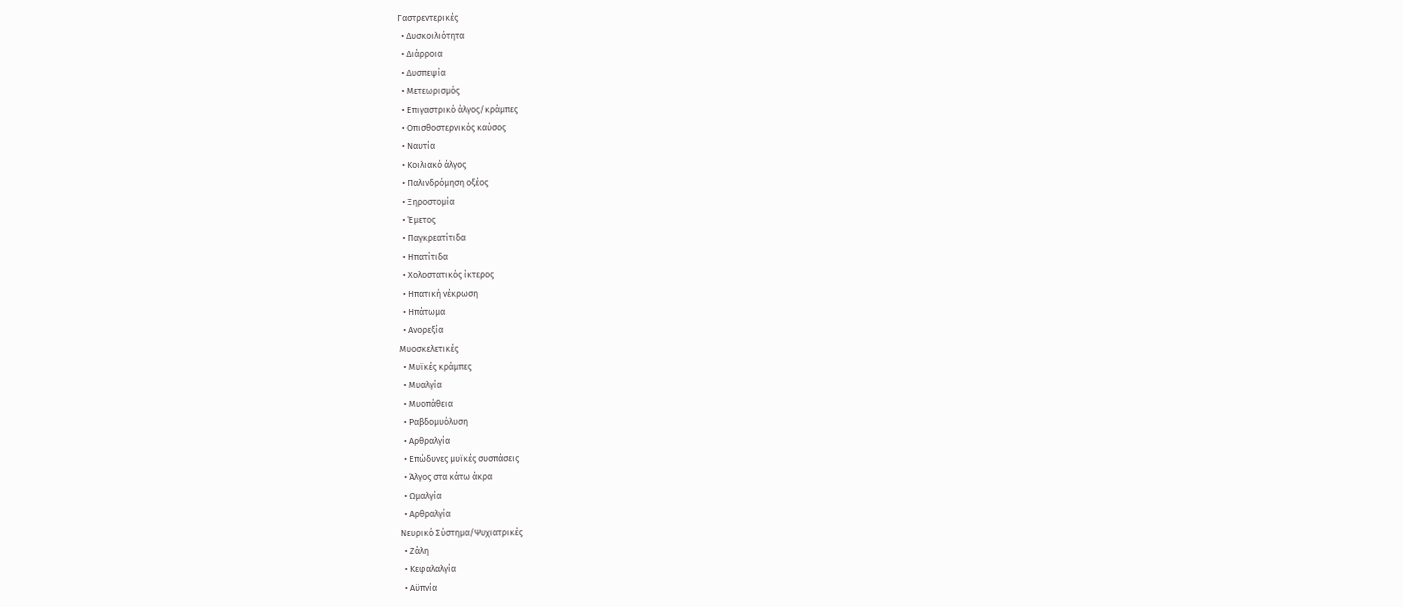Γαστρεντερικές
  • Δυσκοιλιότητα
  • Διάρροια
  • Δυσπεψία
  • Μετεωρισμός
  • Επιγαστρικό άλγος/κράμπες
  • Οπισθοστερνικός καύσος
  • Ναυτία
  • Κοιλιακό άλγος
  • Παλινδρόμηση οξέος
  • Ξηροστομία
  • Έμετος
  • Παγκρεατίτιδα
  • Ηπατίτιδα
  • Χολοστατικός ίκτερος
  • Ηπατική νέκρωση
  • Ηπάτωμα
  • Ανορεξία
Μυοσκελετικές
  • Μυϊκές κράμπες
  • Μυαλγία
  • Μυοπάθεια
  • Ραβδομυόλυση
  • Αρθραλγία
  • Επώδυνες μυϊκές συσπάσεις
  • Άλγος στα κάτω άκρα
  • Ωμαλγία
  • Αρθραλγία
Νευρικό Σύστημα/Ψυχιατρικές
  • Ζάλη
  • Κεφαλαλγία
  • Αϋπνία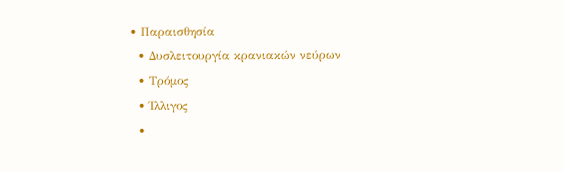• Παραισθησία
  • Δυσλειτουργία κρανιακών νεύρων
  • Τρόμος
  • Ίλλιγος
  •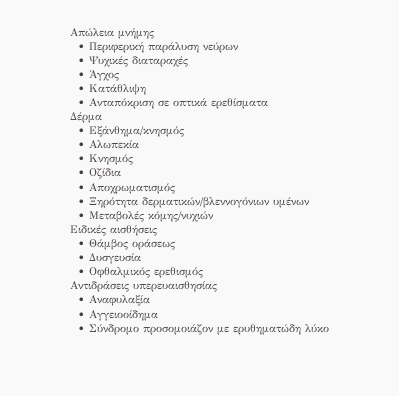Απώλεια μνήμης
  • Περιφερική παράλυση νεύρων
  • Ψυχικές διαταραχές
  • Άγχος
  • Κατάθλιψη
  • Ανταπόκριση σε οπτικά ερεθίσματα
Δέρμα
  • Εξάνθημα/κνησμός
  • Αλωπεκία
  • Κνησμός
  • Οζίδια
  • Αποχρωματισμός
  • Ξηρότητα δερματικών/βλεννογόνιων υμένων
  • Μεταβολές κόμης/νυχιών
Ειδικές αισθήσεις
  • Θάμβος οράσεως
  • Δυσγευσία
  • Οφθαλμικός ερεθισμός
Αντιδράσεις υπερευαισθησίας
  • Αναφυλαξία
  • Αγγειοοίδημα
  • Σύνδρομο προσομοιάζον με ερυθηματώδη λύκο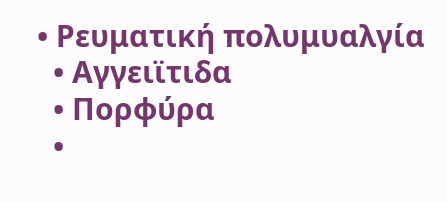• Ρευματική πολυμυαλγία
  • Αγγειϊτιδα
  • Πορφύρα
  •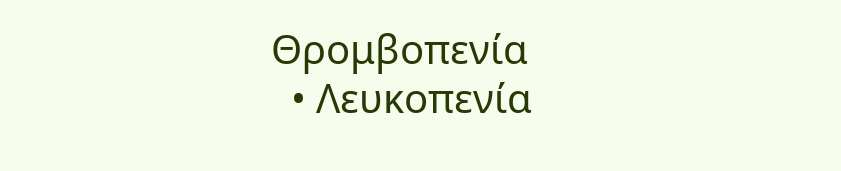Θρομβοπενία
  • Λευκοπενία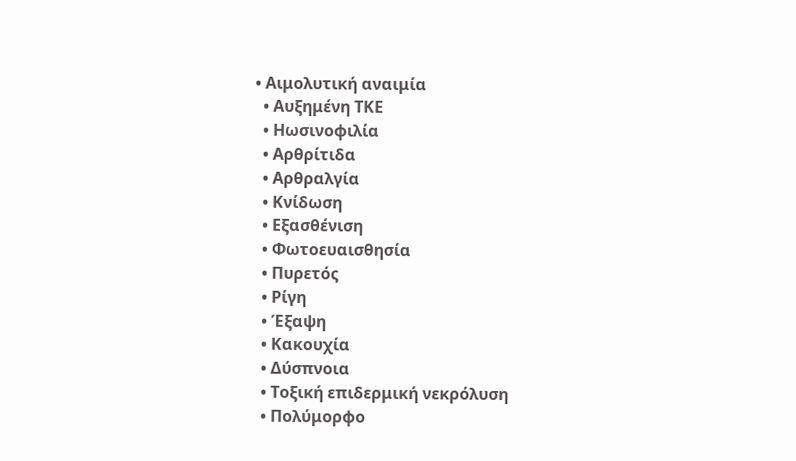• Αιμολυτική αναιμία
  • Αυξημένη ΤΚΕ
  • Ηωσινοφιλία
  • Αρθρίτιδα
  • Αρθραλγία
  • Κνίδωση
  • Εξασθένιση
  • Φωτοευαισθησία
  • Πυρετός
  • Ρίγη
  • Έξαψη
  • Κακουχία
  • Δύσπνοια
  • Τοξική επιδερμική νεκρόλυση
  • Πολύμορφο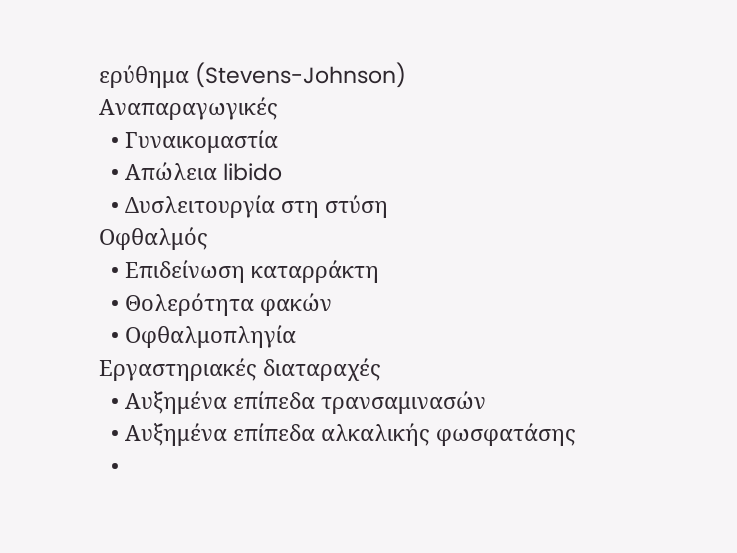ερύθημα (Stevens-Johnson)
Αναπαραγωγικές
  • Γυναικομαστία
  • Απώλεια libido
  • Δυσλειτουργία στη στύση
Οφθαλμός
  • Επιδείνωση καταρράκτη
  • Θολερότητα φακών
  • Οφθαλμοπληγία
Εργαστηριακές διαταραχές
  • Αυξημένα επίπεδα τρανσαμινασών
  • Αυξημένα επίπεδα αλκαλικής φωσφατάσης
  •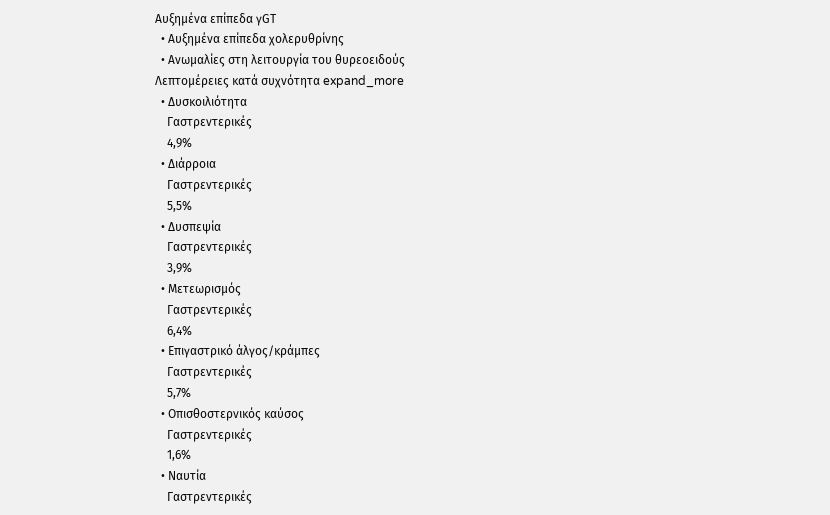Αυξημένα επίπεδα γGT
  • Αυξημένα επίπεδα χολερυθρίνης
  • Ανωμαλίες στη λειτουργία του θυρεοειδούς
Λεπτομέρειες κατά συχνότητα expand_more
  • Δυσκοιλιότητα
    Γαστρεντερικές
    4,9%
  • Διάρροια
    Γαστρεντερικές
    5,5%
  • Δυσπεψία
    Γαστρεντερικές
    3,9%
  • Μετεωρισμός
    Γαστρεντερικές
    6,4%
  • Επιγαστρικό άλγος/κράμπες
    Γαστρεντερικές
    5,7%
  • Οπισθοστερνικός καύσος
    Γαστρεντερικές
    1,6%
  • Ναυτία
    Γαστρεντερικές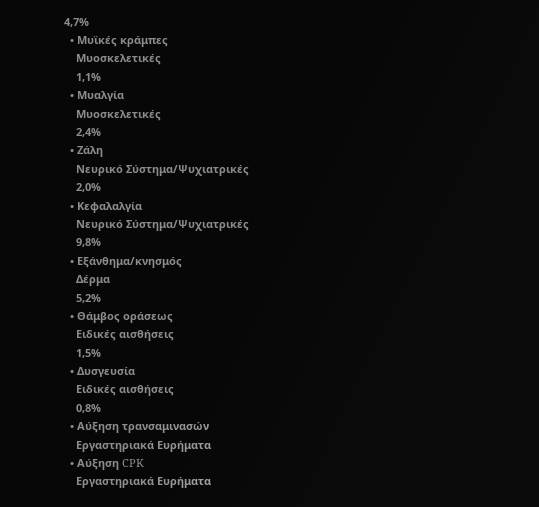4,7%
  • Μυϊκές κράμπες
    Μυοσκελετικές
    1,1%
  • Μυαλγία
    Μυοσκελετικές
    2,4%
  • Ζάλη
    Νευρικό Σύστημα/Ψυχιατρικές
    2,0%
  • Κεφαλαλγία
    Νευρικό Σύστημα/Ψυχιατρικές
    9,8%
  • Εξάνθημα/κνησμός
    Δέρμα
    5,2%
  • Θάμβος οράσεως
    Ειδικές αισθήσεις
    1,5%
  • Δυσγευσία
    Ειδικές αισθήσεις
    0,8%
  • Αύξηση τρανσαμινασών
    Εργαστηριακά Ευρήματα
  • Αύξηση CPK
    Εργαστηριακά Ευρήματα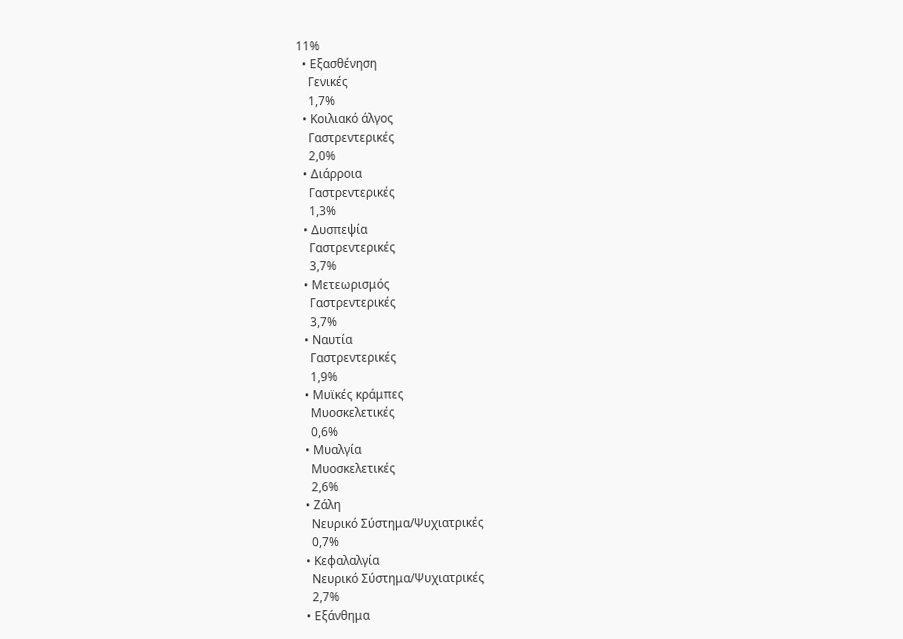11%
  • Εξασθένηση
    Γενικές
    1,7%
  • Κοιλιακό άλγος
    Γαστρεντερικές
    2,0%
  • Διάρροια
    Γαστρεντερικές
    1,3%
  • Δυσπεψία
    Γαστρεντερικές
    3,7%
  • Μετεωρισμός
    Γαστρεντερικές
    3,7%
  • Ναυτία
    Γαστρεντερικές
    1,9%
  • Μυϊκές κράμπες
    Μυοσκελετικές
    0,6%
  • Μυαλγία
    Μυοσκελετικές
    2,6%
  • Ζάλη
    Νευρικό Σύστημα/Ψυχιατρικές
    0,7%
  • Κεφαλαλγία
    Νευρικό Σύστημα/Ψυχιατρικές
    2,7%
  • Εξάνθημα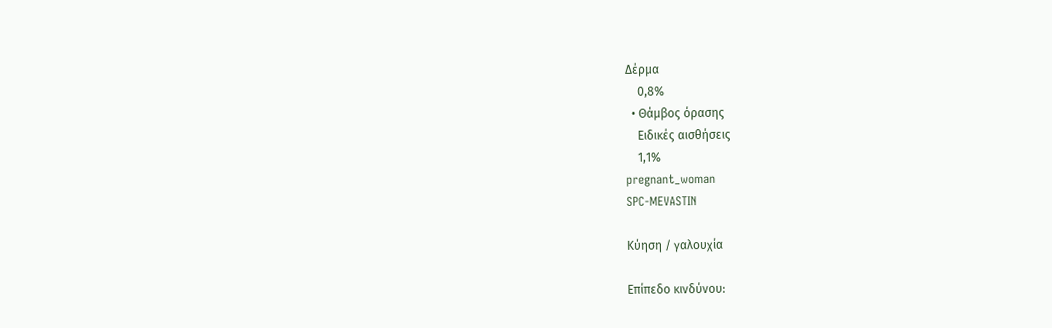Δέρμα
    0,8%
  • Θάμβος όρασης
    Ειδικές αισθήσεις
    1,1%
pregnant_woman
SPC-MEVASTIN

Κύηση / γαλουχία

Επίπεδο κινδύνου: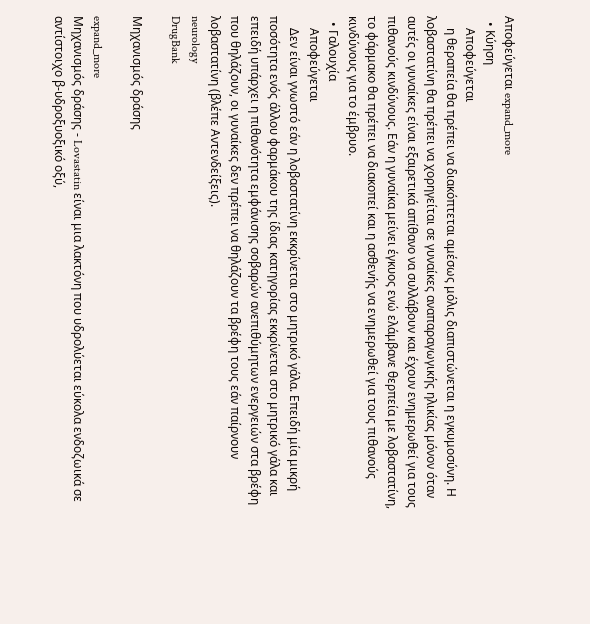Αποφεύγεται expand_more
  • Κύηση
    Αποφεύγεται
    η θεραπεία θα πρέπει να διακόπτεται αμέσως μόλις διαπιστώνεται η εγκυμοσύνη. Η λοβαστατίνη θα πρέπει να χορηγείται σε γυναίκες αναπαραγωγικής ηλικίας μόνον όταν αυτές οι γυναίκες είναι εξαιρετικά απίθανο να συλλάβουν και έχουν ενημερωθεί για τους πιθανούς κινδύνους. Εάν η γυναίκα μείνει έγκυος ενώ ελάμβανε θερπεία με λοβαστατίνη, το φάρμακο θα πρέπει να διακοπεί και η ασθενής να ενημερωθεί για τους πιθανούς κινδύνους για το έμβρυο.
  • Γαλουχία
    Αποφεύγεται
    Δεν είναι γνωστό εάν η λοβαστατίνη εκκρίνεται στο μητρικό γάλα. Επειδή μία μικρή ποσότητα ενός άλλου φαρμάκου της ίδιας κατηγορίας εκκρίνεται στο μητρικό γάλα και επειδή υπάρχει η πιθανότητα εμφάνισης σοβαρών ανεπιθύμητων ενεργειών στα βρέφη που θηλάζουν, οι γυναίκες δεν πρέπει να θηλάζουν τα βρέφη τους εάν παίρνουν λοβαστατίνη (βλέπε Αντενδείξεις).
neurology
DrugBank

Μηχανισμός δράσης

expand_more
Μηχανισμός δράσης - Lovastatin είναι μια λακτόνη που υδρολύεται εύκολα ενδοζωικά σε αντίστοιχο β-υδροξυοξικό οξύ,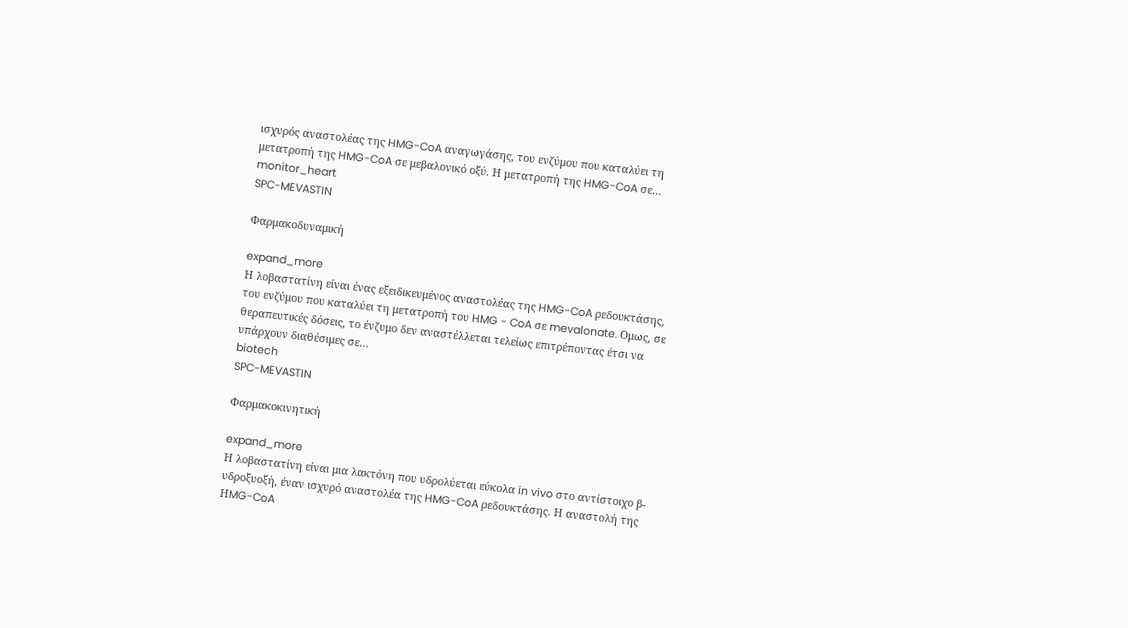ισχυρός αναστολέας της HMG-CoA αναγωγάσης, του ενζύμου που καταλύει τη μετατροπή της HMG-CoA σε μεβαλονικό οξύ. Η μετατροπή της HMG-CoA σε…
monitor_heart
SPC-MEVASTIN

Φαρμακοδυναμική

expand_more
Η λοβαστατίνη είναι ένας εξειδικευμένος αναστολέας της HMG-CoA ρεδουκτάσης, του ενζύμου που καταλύει τη μετατροπή του HMG - CoA σε mevalonate. Ομως, σε θεραπευτικές δόσεις, το ένζυμο δεν αναστέλλεται τελείως επιτρέποντας έτσι να υπάρχουν διαθέσιμες σε…
biotech
SPC-MEVASTIN

Φαρμακοκινητική

expand_more
Η λοβαστατίνη είναι μια λακτόνη που υδρολύεται εύκολα in vivo στο αντίστοιχο β-υδροξυοξή, έναν ισχυρό αναστολέα της HMG-CoA ρεδουκτάσης. Η αναστολή της ΗMG-CoA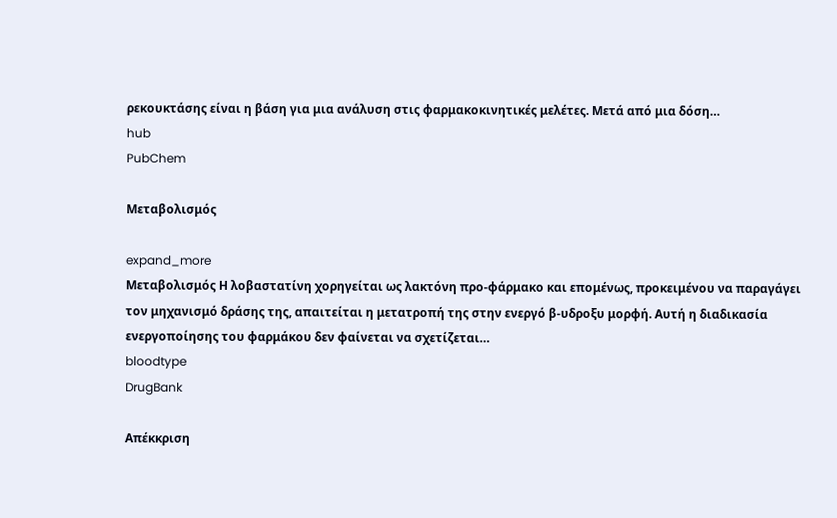ρεκουκτάσης είναι η βάση για μια ανάλυση στις φαρμακοκινητικές μελέτες. Μετά από μια δόση…
hub
PubChem

Μεταβολισμός

expand_more
Μεταβολισμός Η λοβαστατίνη χορηγείται ως λακτόνη προ-φάρμακο και επομένως, προκειμένου να παραγάγει τον μηχανισμό δράσης της, απαιτείται η μετατροπή της στην ενεργό β-υδροξυ μορφή. Αυτή η διαδικασία ενεργοποίησης του φαρμάκου δεν φαίνεται να σχετίζεται…
bloodtype
DrugBank

Απέκκριση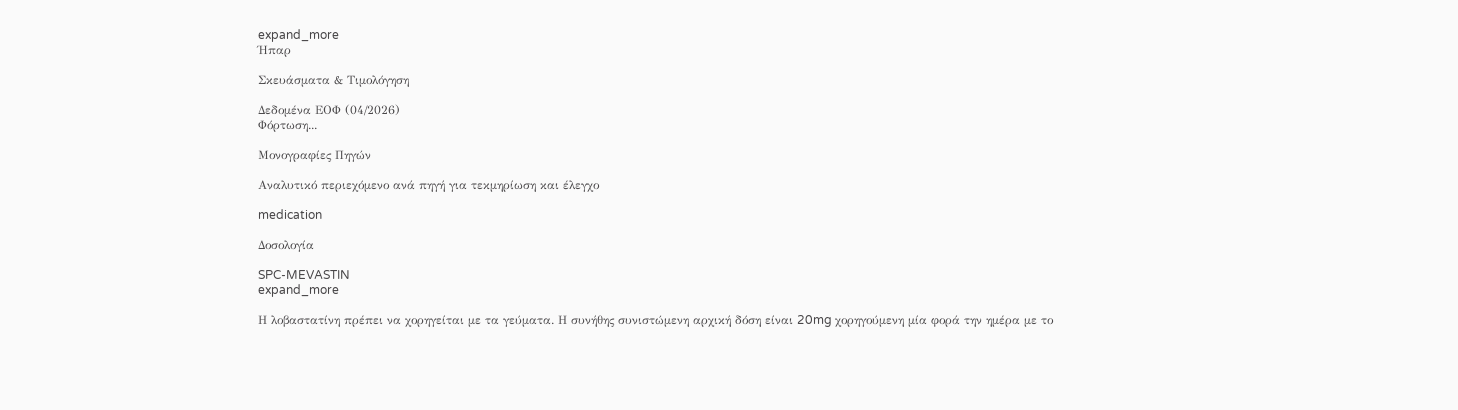expand_more
Ήπαρ

Σκευάσματα & Τιμολόγηση

Δεδομένα ΕΟΦ (04/2026)
Φόρτωση...

Μονογραφίες Πηγών

Αναλυτικό περιεχόμενο ανά πηγή για τεκμηρίωση και έλεγχο

medication

Δοσολογία

SPC-MEVASTIN
expand_more

Η λοβαστατίνη πρέπει να χορηγείται με τα γεύματα. Η συνήθης συνιστώμενη αρχική δόση είναι 20mg χορηγούμενη μία φορά την ημέρα με το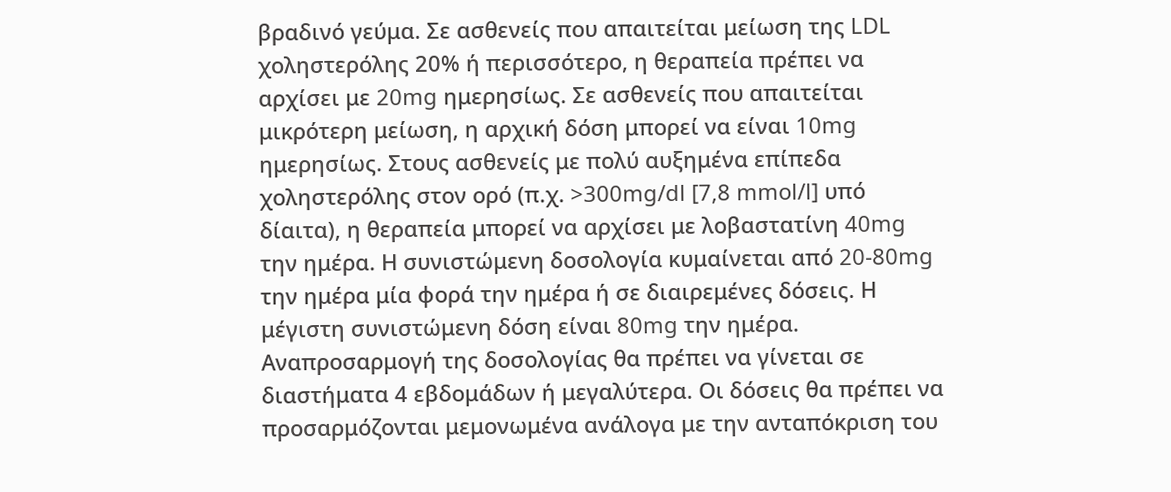βραδινό γεύμα. Σε ασθενείς που απαιτείται μείωση της LDL χοληστερόλης 20% ή περισσότερο, η θεραπεία πρέπει να αρχίσει με 20mg ημερησίως. Σε ασθενείς που απαιτείται μικρότερη μείωση, η αρχική δόση μπορεί να είναι 10mg ημερησίως. Στους ασθενείς με πολύ αυξημένα επίπεδα χοληστερόλης στον ορό (π.χ. >300mg/dl [7,8 mmol/l] υπό δίαιτα), η θεραπεία μπορεί να αρχίσει με λοβαστατίνη 40mg την ημέρα. Η συνιστώμενη δοσολογία κυμαίνεται από 20-80mg την ημέρα μία φορά την ημέρα ή σε διαιρεμένες δόσεις. Η μέγιστη συνιστώμενη δόση είναι 80mg την ημέρα. Αναπροσαρμογή της δοσολογίας θα πρέπει να γίνεται σε διαστήματα 4 εβδομάδων ή μεγαλύτερα. Οι δόσεις θα πρέπει να προσαρμόζονται μεμονωμένα ανάλογα με την ανταπόκριση του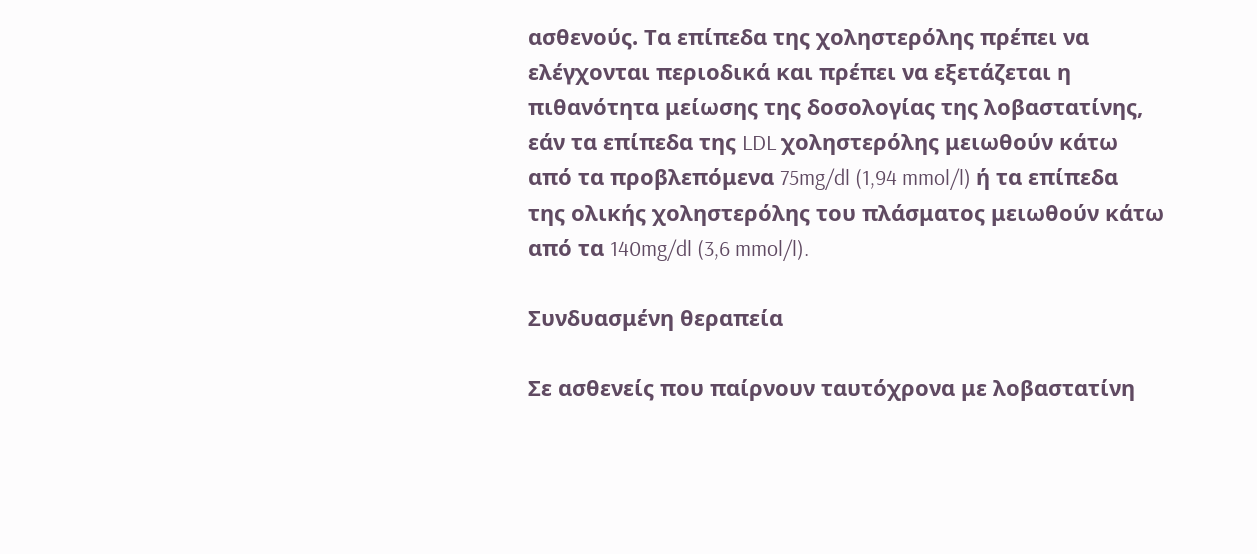ασθενούς. Τα επίπεδα της χοληστερόλης πρέπει να ελέγχονται περιοδικά και πρέπει να εξετάζεται η πιθανότητα μείωσης της δοσολογίας της λοβαστατίνης, εάν τα επίπεδα της LDL χοληστερόλης μειωθούν κάτω από τα προβλεπόμενα 75mg/dl (1,94 mmol/l) ή τα επίπεδα της ολικής χοληστερόλης του πλάσματος μειωθούν κάτω από τα 140mg/dl (3,6 mmol/l).

Συνδυασμένη θεραπεία

Σε ασθενείς που παίρνουν ταυτόχρονα με λοβαστατίνη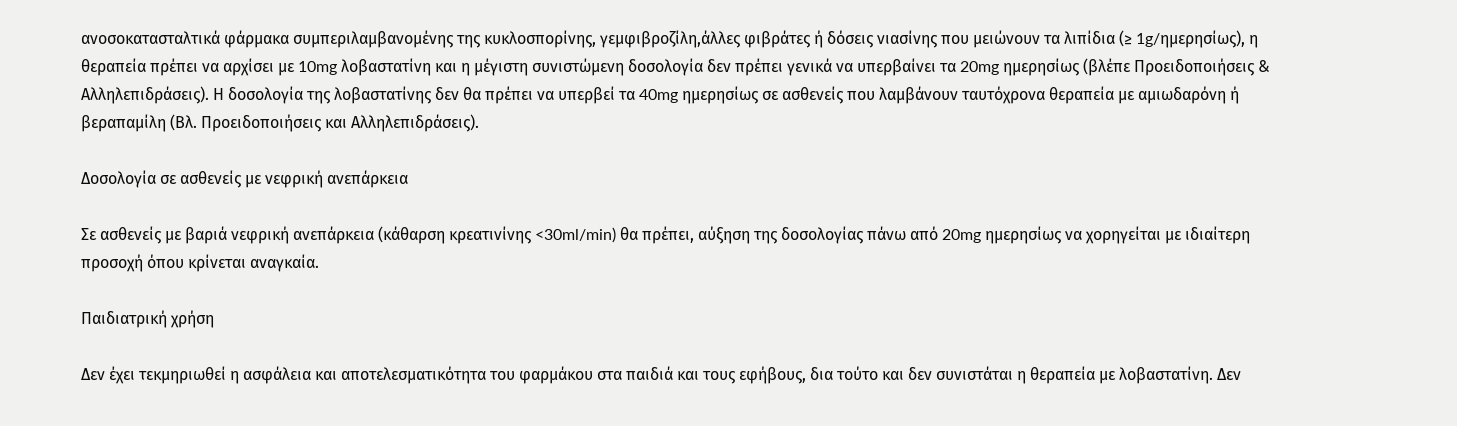ανοσοκατασταλτικά φάρμακα συμπεριλαμβανομένης της κυκλοσπορίνης, γεμφιβροζίλη,άλλες φιβράτες ή δόσεις νιασίνης που μειώνουν τα λιπίδια (≥ 1g/ημερησίως), η θεραπεία πρέπει να αρχίσει με 10mg λοβαστατίνη και η μέγιστη συνιστώμενη δοσολογία δεν πρέπει γενικά να υπερβαίνει τα 20mg ημερησίως (βλέπε Προειδοποιήσεις & Αλληλεπιδράσεις). Η δοσολογία της λοβαστατίνης δεν θα πρέπει να υπερβεί τα 40mg ημερησίως σε ασθενείς που λαμβάνουν ταυτόχρονα θεραπεία με αμιωδαρόνη ή βεραπαμίλη (Βλ. Προειδοποιήσεις και Αλληλεπιδράσεις).

Δοσολογία σε ασθενείς με νεφρική ανεπάρκεια

Σε ασθενείς με βαριά νεφρική ανεπάρκεια (κάθαρση κρεατινίνης <30ml/min) θα πρέπει, αύξηση της δοσολογίας πάνω από 20mg ημερησίως να χορηγείται με ιδιαίτερη προσοχή όπου κρίνεται αναγκαία.

Παιδιατρική χρήση

Δεν έχει τεκμηριωθεί η ασφάλεια και αποτελεσματικότητα του φαρμάκου στα παιδιά και τους εφήβους, δια τούτο και δεν συνιστάται η θεραπεία με λοβαστατίνη. Δεν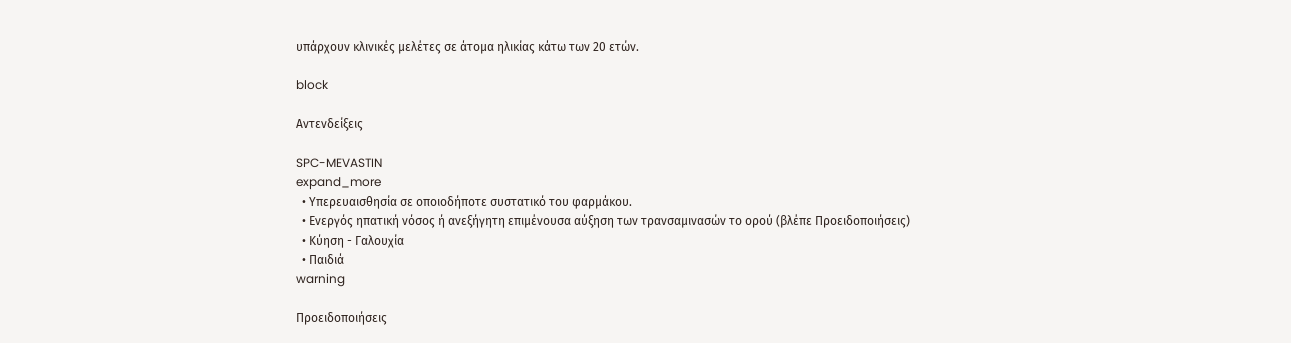υπάρχουν κλινικές μελέτες σε άτομα ηλικίας κάτω των 20 ετών.

block

Αντενδείξεις

SPC-MEVASTIN
expand_more
  • Υπερευαισθησία σε οποιοδήποτε συστατικό του φαρμάκου.
  • Ενεργός ηπατική νόσος ή ανεξήγητη επιμένουσα αύξηση των τρανσαμινασών το ορού (βλέπε Προειδοποιήσεις)
  • Κύηση - Γαλουχία
  • Παιδιά
warning

Προειδοποιήσεις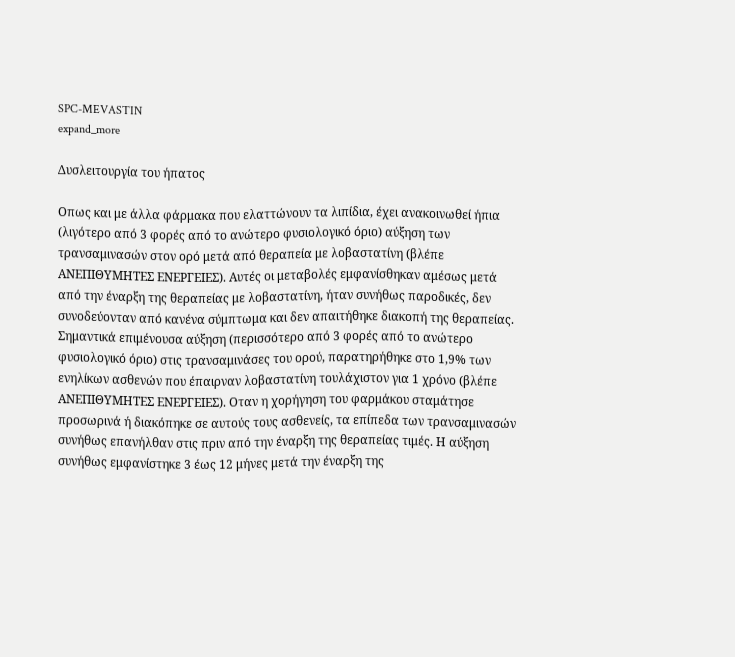SPC-MEVASTIN
expand_more

Δυσλειτουργία του ήπατος

Οπως και με άλλα φάρμακα που ελαττώνουν τα λιπίδια, έχει ανακοινωθεί ήπια (λιγότερο από 3 φορές από το ανώτερο φυσιολογικό όριο) αύξηση των τρανσαμινασών στον ορό μετά από θεραπεία με λοβαστατίνη (βλέπε ΑΝΕΠΙΘΥΜΗΤΕΣ ΕΝΕΡΓΕΙΕΣ). Αυτές οι μεταβολές εμφανίσθηκαν αμέσως μετά από την έναρξη της θεραπείας με λοβαστατίνη, ήταν συνήθως παροδικές, δεν συνοδεύονταν από κανένα σύμπτωμα και δεν απαιτήθηκε διακοπή της θεραπείας. Σημαντικά επιμένουσα αύξηση (περισσότερο από 3 φορές από το ανώτερο φυσιολογικό όριο) στις τρανσαμινάσες του ορού, παρατηρήθηκε στο 1,9% των ενηλίκων ασθενών που έπαιρναν λοβαστατίνη τουλάχιστον για 1 χρόνο (βλέπε ΑΝΕΠΙΘΥΜΗΤΕΣ ΕΝΕΡΓΕΙΕΣ). Οταν η χορήγηση του φαρμάκου σταμάτησε προσωρινά ή διακόπηκε σε αυτούς τους ασθενείς, τα επίπεδα των τρανσαμινασών συνήθως επανήλθαν στις πριν από την έναρξη της θεραπείας τιμές. Η αύξηση συνήθως εμφανίστηκε 3 έως 12 μήνες μετά την έναρξη της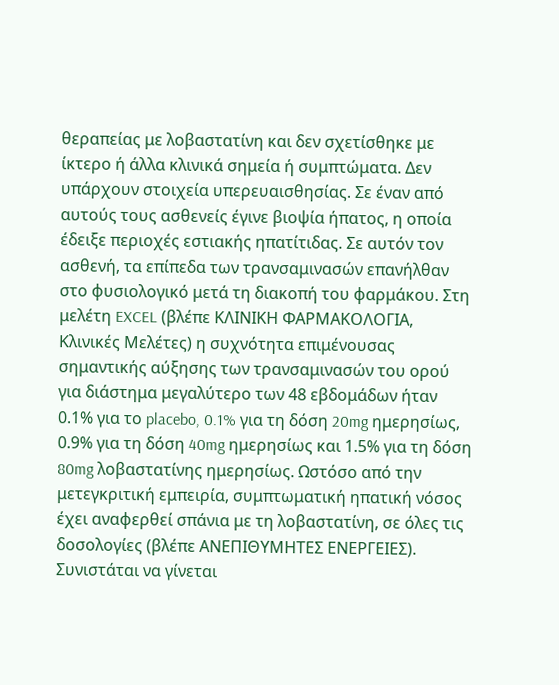θεραπείας με λοβαστατίνη και δεν σχετίσθηκε με ίκτερο ή άλλα κλινικά σημεία ή συμπτώματα. Δεν υπάρχουν στοιχεία υπερευαισθησίας. Σε έναν από αυτούς τους ασθενείς έγινε βιοψία ήπατος, η οποία έδειξε περιοχές εστιακής ηπατίτιδας. Σε αυτόν τον ασθενή, τα επίπεδα των τρανσαμινασών επανήλθαν στο φυσιολογικό μετά τη διακοπή του φαρμάκου. Στη μελέτη EXCEL (βλέπε ΚΛΙΝΙΚΗ ΦΑΡΜΑΚΟΛΟΓΙΑ, Κλινικές Μελέτες) η συχνότητα επιμένουσας σημαντικής αύξησης των τρανσαμινασών του ορού για διάστημα μεγαλύτερο των 48 εβδομάδων ήταν 0.1% για το placebo, 0.1% για τη δόση 20mg ημερησίως, 0.9% για τη δόση 40mg ημερησίως και 1.5% για τη δόση 80mg λοβαστατίνης ημερησίως. Ωστόσο από την μετεγκριτική εμπειρία, συμπτωματική ηπατική νόσος έχει αναφερθεί σπάνια με τη λοβαστατίνη, σε όλες τις δοσολογίες (βλέπε ΑΝΕΠΙΘΥΜΗΤΕΣ ΕΝΕΡΓΕΙΕΣ). Συνιστάται να γίνεται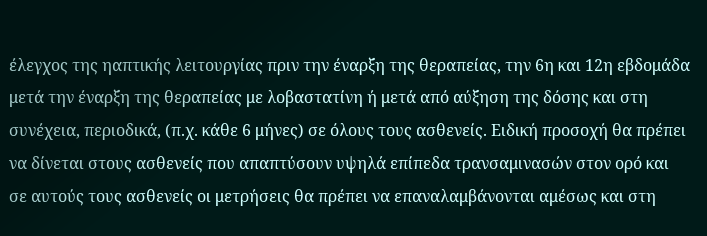έλεγχος της ηαπτικής λειτουργίας πριν την έναρξη της θεραπείας, την 6η και 12η εβδομάδα μετά την έναρξη της θεραπείας με λοβαστατίνη ή μετά από αύξηση της δόσης και στη συνέχεια, περιοδικά, (π.χ. κάθε 6 μήνες) σε όλους τους ασθενείς. Ειδική προσοχή θα πρέπει να δίνεται στους ασθενείς που απαπτύσουν υψηλά επίπεδα τρανσαμινασών στον ορό και σε αυτούς τους ασθενείς οι μετρήσεις θα πρέπει να επαναλαμβάνονται αμέσως και στη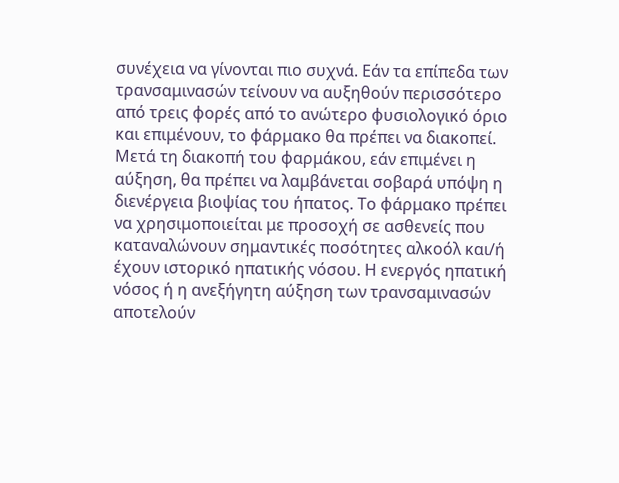συνέχεια να γίνονται πιο συχνά. Εάν τα επίπεδα των τρανσαμινασών τείνουν να αυξηθούν περισσότερο από τρεις φορές από το ανώτερο φυσιολογικό όριο και επιμένουν, το φάρμακο θα πρέπει να διακοπεί. Μετά τη διακοπή του φαρμάκου, εάν επιμένει η αύξηση, θα πρέπει να λαμβάνεται σοβαρά υπόψη η διενέργεια βιοψίας του ήπατος. Το φάρμακο πρέπει να χρησιμοποιείται με προσοχή σε ασθενείς που καταναλώνουν σημαντικές ποσότητες αλκοόλ και/ή έχουν ιστορικό ηπατικής νόσου. Η ενεργός ηπατική νόσος ή η ανεξήγητη αύξηση των τρανσαμινασών αποτελούν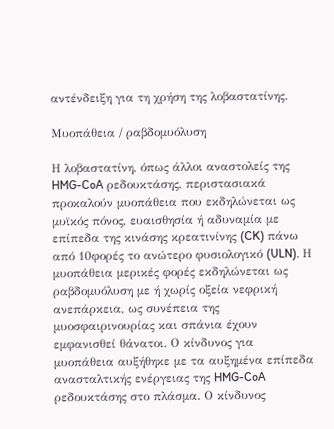αντένδειξη για τη χρήση της λοβαστατίνης.

Mυοπάθεια / ραβδομυόλυση

Η λοβαστατίνη, όπως άλλοι αναστολείς της HMG-CoA ρεδουκτάσης, περιστασιακά προκαλούν μυοπάθεια που εκδηλώνεται ως μυϊκός πόνος, ευαισθησία ή αδυναμία με επίπεδα της κινάσης κρεατινίνης (CK) πάνω από 10φορές το ανώτερο φυσιολογικό (ULN). Η μυοπάθεια μερικές φορές εκδηλώνεται ως ραβδομυόλυση με ή χωρίς οξεία νεφρική ανεπάρκεια, ως συνέπεια της μυοσφαιρινουρίας και σπάνια έχουν εμφανισθεί θάνατοι. Ο κίνδυνος για μυοπάθεια αυξήθηκε με τα αυξημένα επίπεδα ανασταλτικής ενέργειας της HMG-CoA ρεδουκτάσης στο πλάσμα. Ο κίνδυνος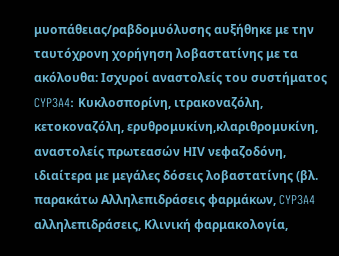μυοπάθειας/ραβδομυόλυσης αυξήθηκε με την ταυτόχρονη χορήγηση λοβαστατίνης με τα ακόλουθα: Ισχυροί αναστολείς του συστήματος CYP3A4: Κυκλοσπορίνη, ιτρακοναζόλη, κετοκοναζόλη, ερυθρομυκίνη,κλαριθρομυκίνη, αναστολείς πρωτεασών ΗΙV νεφαζοδόνη, ιδιαίτερα με μεγάλες δόσεις λοβαστατίνης (βλ. παρακάτω Αλληλεπιδράσεις φαρμάκων, CYP3A4 αλληλεπιδράσεις, Κλινική φαρμακολογία,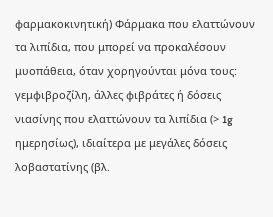φαρμακοκινητική) Φάρμακα που ελαττώνουν τα λιπίδια, που μπορεί να προκαλέσουν μυοπάθεια, όταν χορηγούνται μόνα τους: γεμφιβροζίλη, άλλες φιβράτες ή δόσεις νιασίνης που ελαττώνουν τα λιπίδια (> 1g ημερησίως), ιδιαίτερα με μεγάλες δόσεις λοβαστατίνης (βλ.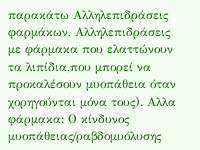παρακάτω Αλληλεπιδράσεις φαρμάκων, Αλληλεπιδράσεις με φάρμακα που ελαττώνουν τα λιπίδια,που μπορεί να προκαλέσουν μυοπάθεια όταν χορηγούνται μόνα τους). Αλλα φάρμακα: Ο κίνδυνος μυοπάθειας/ραβδομυόλυσης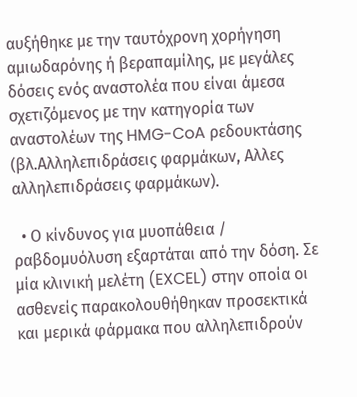αυξήθηκε με την ταυτόχρονη χορήγηση αμιωδαρόνης ή βεραπαμίλης, με μεγάλες δόσεις ενός αναστολέα που είναι άμεσα σχετιζόμενος με την κατηγορία των αναστολέων της HMG-CoA ρεδουκτάσης (βλ.Αλληλεπιδράσεις φαρμάκων, Αλλες αλληλεπιδράσεις φαρμάκων).

  • Ο κίνδυνος για μυοπάθεια / ραβδομυόλυση εξαρτάται από την δόση. Σε μία κλινική μελέτη (EXCEL) στην οποία οι ασθενείς παρακολουθήθηκαν προσεκτικά και μερικά φάρμακα που αλληλεπιδρούν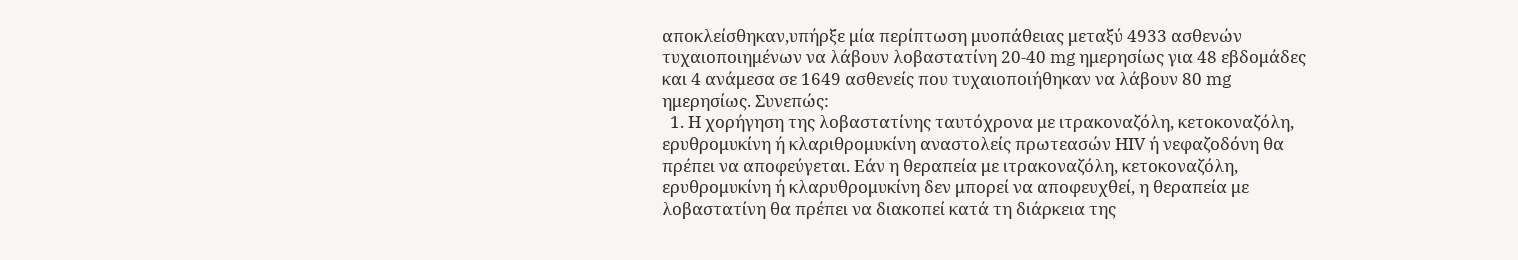αποκλείσθηκαν,υπήρξε μία περίπτωση μυοπάθειας μεταξύ 4933 ασθενών τυχαιοποιημένων να λάβουν λοβαστατίνη 20-40 mg ημερησίως για 48 εβδομάδες και 4 ανάμεσα σε 1649 ασθενείς που τυχαιοποιήθηκαν να λάβουν 80 mg ημερησίως. Συνεπώς:
  1. Η χορήγηση της λοβαστατίνης ταυτόχρονα με ιτρακοναζόλη, κετοκοναζόλη, ερυθρομυκίνη ή κλαριθρομυκίνη αναστολείς πρωτεασών ΗΙV ή νεφαζοδόνη θα πρέπει να αποφεύγεται. Εάν η θεραπεία με ιτρακοναζόλη, κετοκοναζόλη, ερυθρομυκίνη ή κλαρυθρομυκίνη δεν μπορεί να αποφευχθεί, η θεραπεία με λοβαστατίνη θα πρέπει να διακοπεί κατά τη διάρκεια της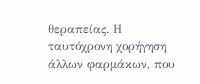θεραπείας. Η ταυτόχρονη χορήγηση άλλων φαρμάκων, που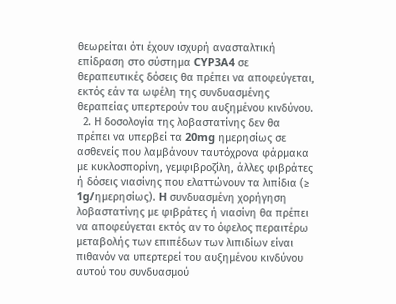θεωρείται ότι έχουν ισχυρή ανασταλτική επίδραση στο σύστημα CYP3A4 σε θεραπευτικές δόσεις θα πρέπει να αποφεύγεται, εκτός εάν τα ωφέλη της συνδυασμένης θεραπείας υπερτερούν του αυξημένου κινδύνου.
  2. Η δοσολογία της λοβαστατίνης δεν θα πρέπει να υπερβεί τα 20mg ημερησίως σε ασθενείς που λαμβάνουν ταυτόχρονα φάρμακα με κυκλοσπορίνη, γεμφιβροζίλη, άλλες φιβράτες ή δόσεις νιασίνης που ελαττώνουν τα λιπίδια (≥ 1g/ημερησίως). H συνδυασμένη χορήγηση λοβαστατίνης με φιβράτες ή νιασίνη θα πρέπει να αποφεύγεται εκτός αν το όφελος περαιτέρω μεταβολής των επιπέδων των λιπιδίων είναι πιθανόν να υπερτερεί του αυξημένου κινδύνου αυτού του συνδυασμού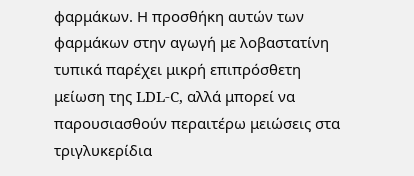φαρμάκων. Η προσθήκη αυτών των φαρμάκων στην αγωγή με λοβαστατίνη τυπικά παρέχει μικρή επιπρόσθετη μείωση της LDL-C, αλλά μπορεί να παρουσιασθούν περαιτέρω μειώσεις στα τριγλυκερίδια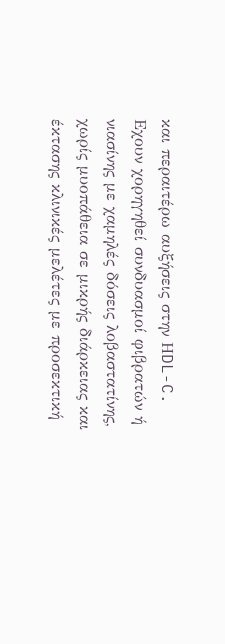και περαιτέρω αυξήσεις στην ΗDL-C. Eχουν χορηγηθεί συνδυασμοί φιβρατών ή νιασίνης με χαμηλές δόσεις λοβαστατίνης, χωρίς μυοπάθεια σε μικρής διάρκειας και έκτασης κλινικές μελέτες με προσεκτική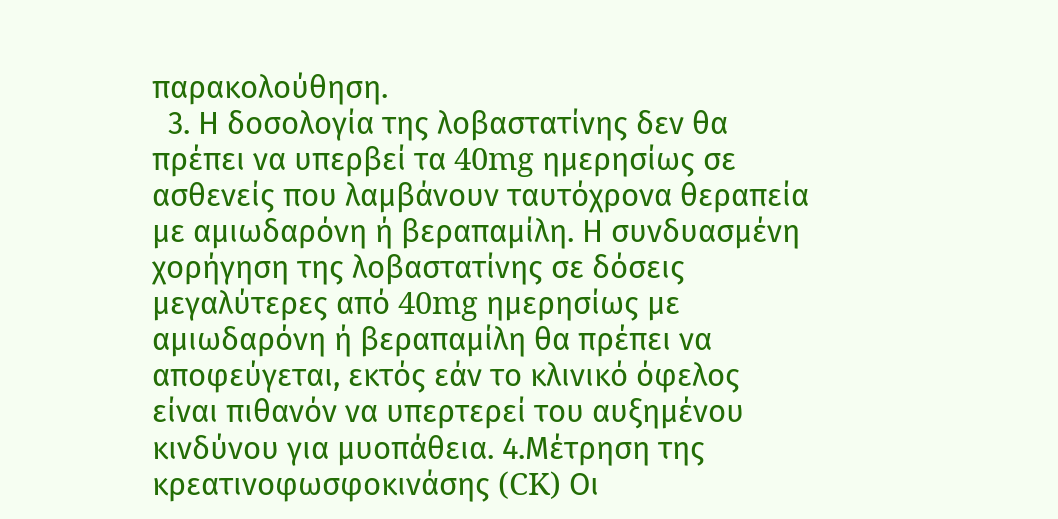παρακολούθηση.
  3. Η δοσολογία της λοβαστατίνης δεν θα πρέπει να υπερβεί τα 40mg ημερησίως σε ασθενείς που λαμβάνουν ταυτόχρονα θεραπεία με αμιωδαρόνη ή βεραπαμίλη. Η συνδυασμένη χορήγηση της λοβαστατίνης σε δόσεις μεγαλύτερες από 40mg ημερησίως με αμιωδαρόνη ή βεραπαμίλη θα πρέπει να αποφεύγεται, εκτός εάν το κλινικό όφελος είναι πιθανόν να υπερτερεί του αυξημένου κινδύνου για μυοπάθεια. 4.Μέτρηση της κρεατινοφωσφοκινάσης (CK) Οι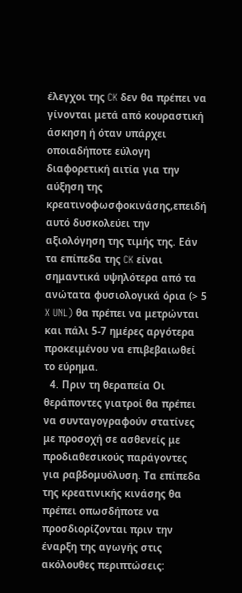έλεγχοι της CK δεν θα πρέπει να γίνονται μετά από κουραστική άσκηση ή όταν υπάρχει οποιαδήποτε εύλογη διαφορετική αιτία για την αύξηση της κρεατινοφωσφοκινάσης,επειδή αυτό δυσκολεύει την αξιολόγηση της τιμής της. Εάν τα επίπεδα της CK είναι σημαντικά υψηλότερα από τα ανώτατα φυσιολογικά όρια (> 5 X UNL) θα πρέπει να μετρώνται και πάλι 5-7 ημέρες αργότερα προκειμένου να επιβεβαιωθεί το εύρημα.
  4. Πριν τη θεραπεία Οι θεράποντες γιατροί θα πρέπει να συνταγογραφούν στατίνες με προσοχή σε ασθενείς με προδιαθεσικούς παράγοντες για ραβδομυόλυση. Τα επίπεδα της κρεατινικής κινάσης θα πρέπει οπωσδήποτε να προσδιορίζονται πριν την έναρξη της αγωγής στις ακόλουθες περιπτώσεις: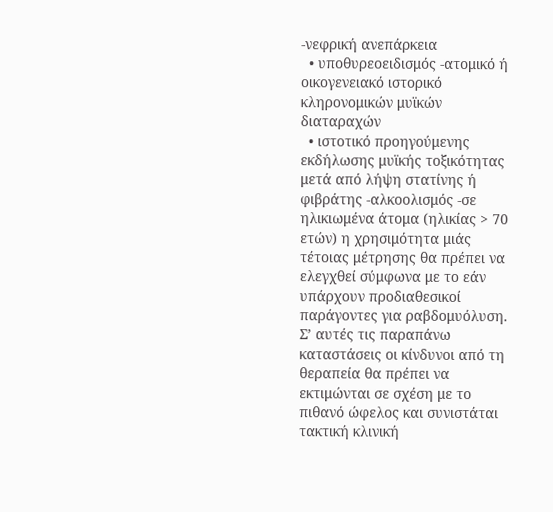-νεφρική ανεπάρκεια
  • υποθυρεοειδισμός -ατομικό ή οικογενειακό ιστορικό κληρονομικών μυϊκών διαταραχών
  • ιστοτικό προηγούμενης εκδήλωσης μυϊκής τοξικότητας μετά από λήψη στατίνης ή φιβράτης -αλκοολισμός -σε ηλικιωμένα άτομα (ηλικίας > 70 ετών) η χρησιμότητα μιάς τέτοιας μέτρησης θα πρέπει να ελεγχθεί σύμφωνα με το εάν υπάρχουν προδιαθεσικοί παράγοντες για ραβδομυόλυση. Σ’ αυτές τις παραπάνω καταστάσεις οι κίνδυνοι από τη θεραπεία θα πρέπει να εκτιμώνται σε σχέση με το πιθανό ώφελος και συνιστάται τακτική κλινική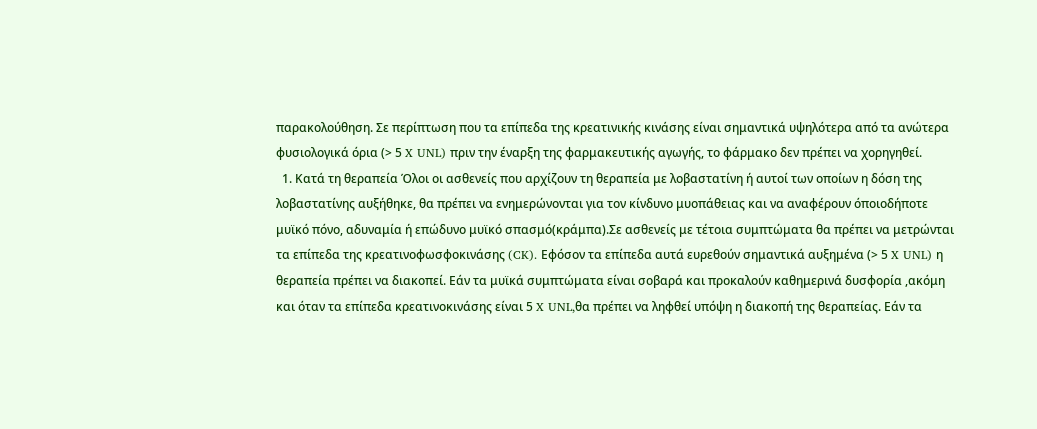παρακολούθηση. Σε περίπτωση που τα επίπεδα της κρεατινικής κινάσης είναι σημαντικά υψηλότερα από τα ανώτερα φυσιολογικά όρια (> 5 X UNL) πριν την έναρξη της φαρμακευτικής αγωγής, το φάρμακο δεν πρέπει να χορηγηθεί.
  1. Κατά τη θεραπεία Όλοι οι ασθενείς που αρχίζουν τη θεραπεία με λοβαστατίνη ή αυτοί των οποίων η δόση της λοβαστατίνης αυξήθηκε, θα πρέπει να ενημερώνονται για τον κίνδυνο μυοπάθειας και να αναφέρουν όποιοδήποτε μυϊκό πόνο, αδυναμία ή επώδυνο μυϊκό σπασμό(κράμπα).Σε ασθενείς με τέτοια συμπτώματα θα πρέπει να μετρώνται τα επίπεδα της κρεατινοφωσφοκινάσης (CK). Εφόσον τα επίπεδα αυτά ευρεθούν σημαντικά αυξημένα (> 5 X UNL) η θεραπεία πρέπει να διακοπεί. Εάν τα μυϊκά συμπτώματα είναι σοβαρά και προκαλούν καθημερινά δυσφορία ,ακόμη και όταν τα επίπεδα κρεατινοκινάσης είναι 5 X UNL,θα πρέπει να ληφθεί υπόψη η διακοπή της θεραπείας. Εάν τα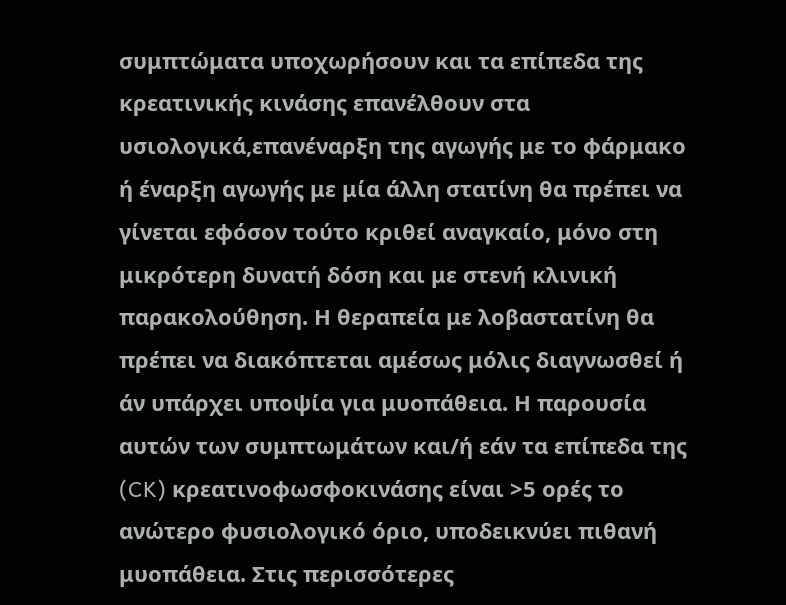συμπτώματα υποχωρήσουν και τα επίπεδα της κρεατινικής κινάσης επανέλθουν στα υσιολογικά,επανέναρξη της αγωγής με το φάρμακο ή έναρξη αγωγής με μία άλλη στατίνη θα πρέπει να γίνεται εφόσον τούτο κριθεί αναγκαίο, μόνο στη μικρότερη δυνατή δόση και με στενή κλινική παρακολούθηση. Η θεραπεία με λοβαστατίνη θα πρέπει να διακόπτεται αμέσως μόλις διαγνωσθεί ή άν υπάρχει υποψία για μυοπάθεια. Η παρουσία αυτών των συμπτωμάτων και/ή εάν τα επίπεδα της (CK) κρεατινοφωσφοκινάσης είναι >5 ορές το ανώτερο φυσιολογικό όριο, υποδεικνύει πιθανή μυοπάθεια. Στις περισσότερες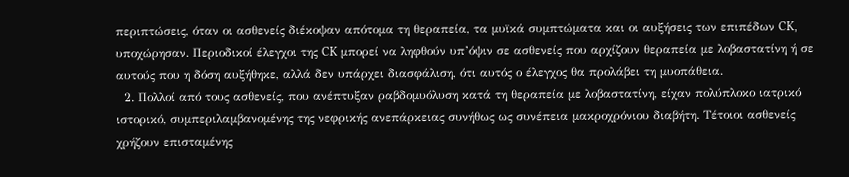περιπτώσεις, όταν οι ασθενείς διέκοψαν απότομα τη θεραπεία, τα μυϊκά συμπτώματα και οι αυξήσεις των επιπέδων CK, υποχώρησαν. Περιοδικοί έλεγχοι της CK μπορεί να ληφθούν υπ’όψιν σε ασθενείς που αρχίζουν θεραπεία με λοβαστατίνη ή σε αυτούς που η δόση αυξήθηκε, αλλά δεν υπάρχει διασφάλιση, ότι αυτός ο έλεγχος θα προλάβει τη μυοπάθεια.
  2. Πολλοί από τους ασθενείς, που ανέπτυξαν ραβδομυόλυση κατά τη θεραπεία με λοβαστατίνη, είχαν πολύπλοκο ιατρικό ιστορικό, συμπεριλαμβανομένης της νεφρικής ανεπάρκειας συνήθως ως συνέπεια μακροχρόνιου διαβήτη. Τέτοιοι ασθενείς χρήζουν επισταμένης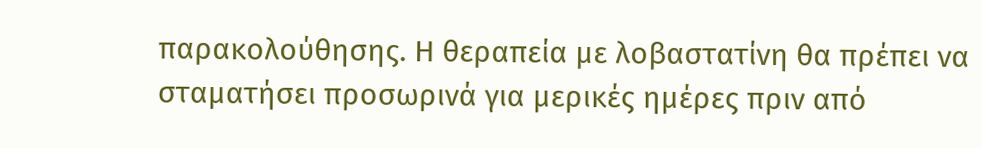παρακολούθησης. Η θεραπεία με λοβαστατίνη θα πρέπει να σταματήσει προσωρινά για μερικές ημέρες πριν από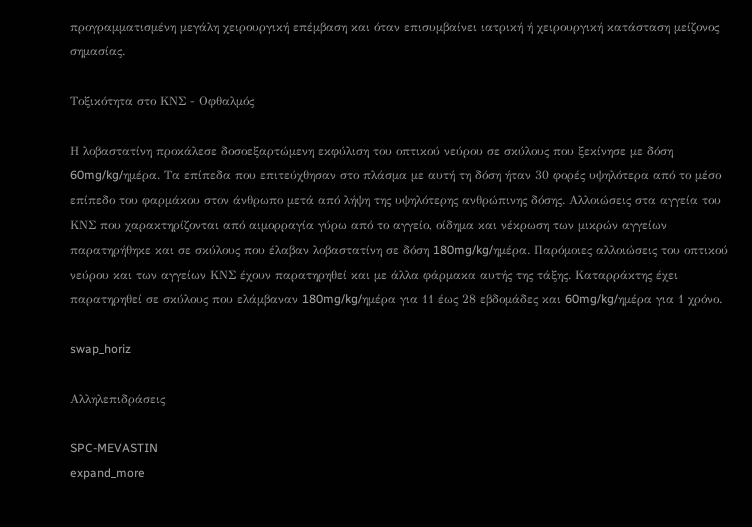προγραμματισμένη μεγάλη χειρουργική επέμβαση και όταν επισυμβαίνει ιατρική ή χειρουργική κατάσταση μείζονος σημασίας.

Τοξικότητα στο ΚΝΣ - Οφθαλμός

Η λοβαστατίνη προκάλεσε δοσοεξαρτώμενη εκφύλιση του οπτικού νεύρου σε σκύλους που ξεκίνησε με δόση 60mg/kg/ημέρα. Τα επίπεδα που επιτεύχθησαν στο πλάσμα με αυτή τη δόση ήταν 30 φορές υψηλότερα από το μέσο επίπεδο του φαρμάκου στον άνθρωπο μετά από λήψη της υψηλότερης ανθρώπινης δόσης. Αλλοιώσεις στα αγγεία του ΚΝΣ που χαρακτηρίζονται από αιμορραγία γύρω από το αγγείο, οίδημα και νέκρωση των μικρών αγγείων παρατηρήθηκε και σε σκύλους που έλαβαν λοβαστατίνη σε δόση 180mg/kg/ημέρα. Παρόμοιες αλλοιώσεις του οπτικού νεύρου και των αγγείων ΚΝΣ έχουν παρατηρηθεί και με άλλα φάρμακα αυτής της τάξης. Καταρράκτης έχει παρατηρηθεί σε σκύλους που ελάμβαναν 180mg/kg/ημέρα για 11 έως 28 εβδομάδες και 60mg/kg/ημέρα για 1 χρόνο.

swap_horiz

Αλληλεπιδράσεις

SPC-MEVASTIN
expand_more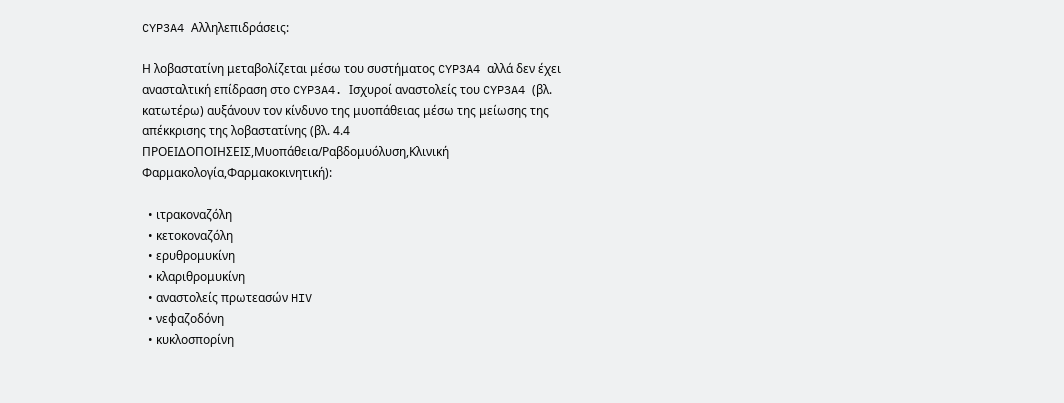CYP3A4 Αλληλεπιδράσεις:

Η λοβαστατίνη μεταβολίζεται μέσω του συστήματος CYP3A4 αλλά δεν έχει ανασταλτική επίδραση στο CYP3A4. Ισχυροί αναστολείς του CYP3A4 (βλ. κατωτέρω) αυξάνουν τον κίνδυνο της μυοπάθειας μέσω της μείωσης της απέκκρισης της λοβαστατίνης (βλ. 4.4 ΠΡΟΕΙΔΟΠΟΙΗΣΕΙΣ,Μυοπάθεια/Ραβδομυόλυση,Κλινική Φαρμακολογία,Φαρμακοκινητική):

  • ιτρακοναζόλη
  • κετοκοναζόλη
  • ερυθρομυκίνη
  • κλαριθρομυκίνη
  • αναστολείς πρωτεασών HIV
  • νεφαζοδόνη
  • κυκλοσπορίνη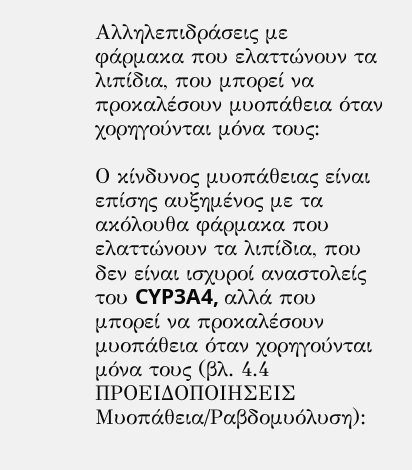Αλληλεπιδράσεις με φάρμακα που ελαττώνουν τα λιπίδια, που μπορεί να προκαλέσουν μυοπάθεια όταν χορηγούνται μόνα τους:

Ο κίνδυνος μυοπάθειας είναι επίσης αυξημένος με τα ακόλουθα φάρμακα που ελαττώνουν τα λιπίδια, που δεν είναι ισχυροί αναστολείς του CYP3A4, αλλά που μπορεί να προκαλέσουν μυοπάθεια όταν χορηγούνται μόνα τους (βλ. 4.4 ΠΡΟΕΙΔΟΠΟΙΗΣΕΙΣ Μυοπάθεια/Ραβδομυόλυση):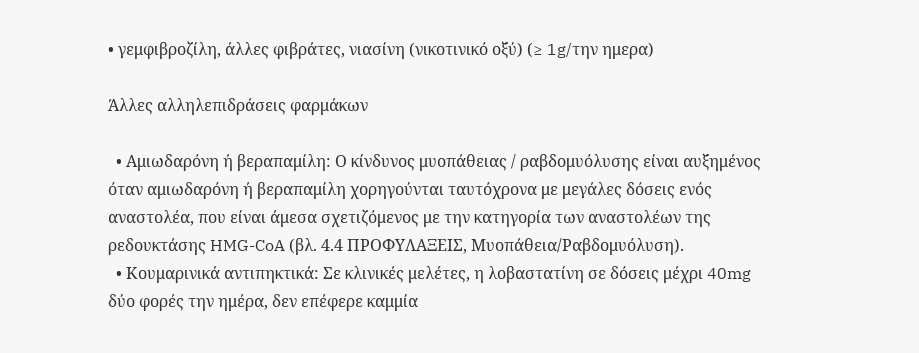• γεμφιβροζίλη, άλλες φιβράτες, νιασίνη (νικοτινικό οξύ) (≥ 1g/την ημερα)

Άλλες αλληλεπιδράσεις φαρμάκων

  • Αμιωδαρόνη ή βεραπαμίλη: Ο κίνδυνος μυοπάθειας / ραβδομυόλυσης είναι αυξημένος όταν αμιωδαρόνη ή βεραπαμίλη χορηγούνται ταυτόχρονα με μεγάλες δόσεις ενός αναστολέα, που είναι άμεσα σχετιζόμενος με την κατηγορία των αναστολέων της ρεδουκτάσης HMG-CoA (βλ. 4.4 ΠΡΟΦΥΛΑΞΕΙΣ, Μυοπάθεια/Ραβδομυόλυση).
  • Κουμαρινικά αντιπηκτικά: Σε κλινικές μελέτες, η λοβαστατίνη σε δόσεις μέχρι 40mg δύο φορές την ημέρα, δεν επέφερε καμμία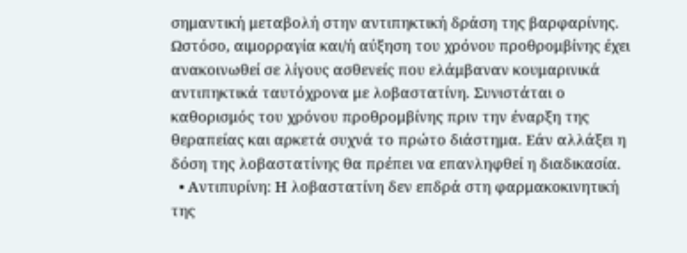σημαντική μεταβολή στην αντιπηκτική δράση της βαρφαρίνης. Ωστόσο, αιμορραγία και/ή αύξηση του χρόνου προθρομβίνης έχει ανακοινωθεί σε λίγους ασθενείς που ελάμβαναν κουμαρινικά αντιπηκτικά ταυτόχρονα με λοβαστατίνη. Συνιστάται ο καθορισμός του χρόνου προθρομβίνης πριν την έναρξη της θεραπείας και αρκετά συχνά το πρώτο διάστημα. Εάν αλλάξει η δόση της λοβαστατίνης θα πρέπει να επανληφθεί η διαδικασία.
  • Αντιπυρίνη: Η λοβαστατίνη δεν επδρά στη φαρμακοκινητική της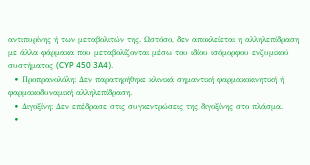αντιπυρίνης ή των μεταβολιτών της. Ωστόσο, δεν αποκλείεται η αλληλεπίδραση με άλλα φάρμακα που μεταβολίζονται μέσω του ιδίου ισόμορφου ενζυμικού συστήματος (CYP 450 3A4).
  • Προπρανολόλη: Δεν παρατηρήθηκε κλινικά σημαντική φαρμακοκινητική ή φαρμακοδυναμική αλληλεπίδραση.
  • Διγοξίνη: Δεν επέδρασε στις συγκεντρώσεις της διγοξίνης στο πλάσμα.
  •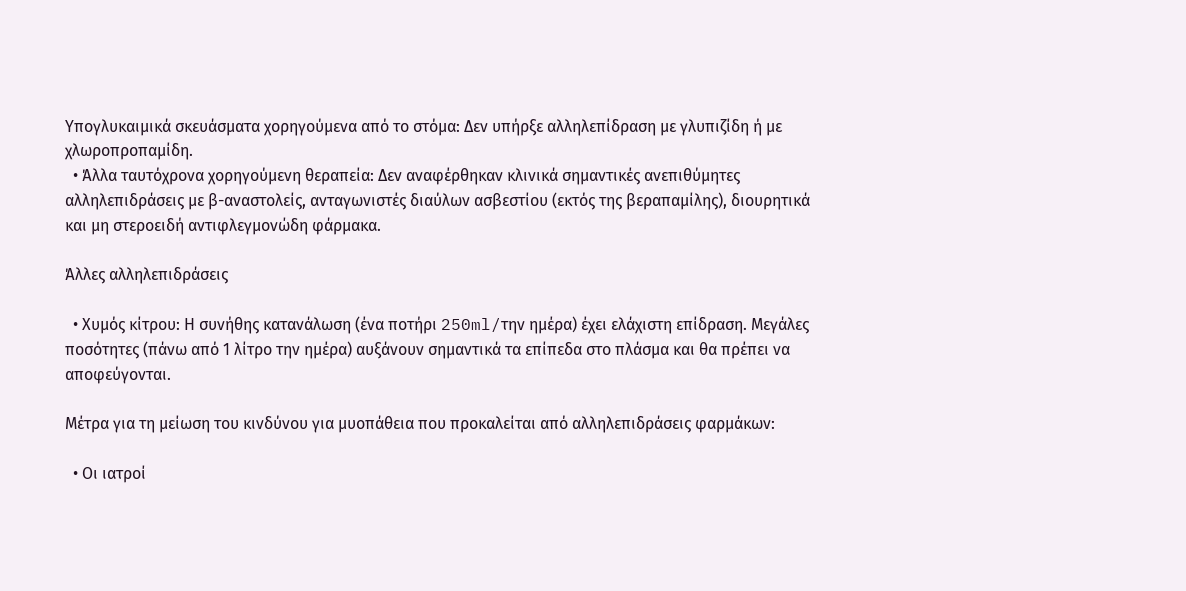Υπογλυκαιμικά σκευάσματα χορηγούμενα από το στόμα: Δεν υπήρξε αλληλεπίδραση με γλυπιζίδη ή με χλωροπροπαμίδη.
  • Άλλα ταυτόχρονα χορηγούμενη θεραπεία: Δεν αναφέρθηκαν κλινικά σημαντικές ανεπιθύμητες αλληλεπιδράσεις με β-αναστολείς, ανταγωνιστές διαύλων ασβεστίου (εκτός της βεραπαμίλης), διουρητικά και μη στεροειδή αντιφλεγμονώδη φάρμακα.

Άλλες αλληλεπιδράσεις

  • Χυμός κίτρου: Η συνήθης κατανάλωση (ένα ποτήρι 250ml/την ημέρα) έχει ελάχιστη επίδραση. Μεγάλες ποσότητες (πάνω από 1 λίτρο την ημέρα) αυξάνουν σημαντικά τα επίπεδα στο πλάσμα και θα πρέπει να αποφεύγονται.

Μέτρα για τη μείωση του κινδύνου για μυοπάθεια που προκαλείται από αλληλεπιδράσεις φαρμάκων:

  • Οι ιατροί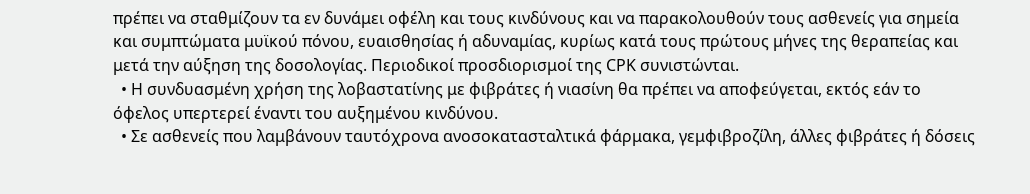πρέπει να σταθμίζουν τα εν δυνάμει οφέλη και τους κινδύνους και να παρακολουθούν τους ασθενείς για σημεία και συμπτώματα μυϊκού πόνου, ευαισθησίας ή αδυναμίας, κυρίως κατά τους πρώτους μήνες της θεραπείας και μετά την αύξηση της δοσολογίας. Περιοδικοί προσδιορισμοί της CPK συνιστώνται.
  • Η συνδυασμένη χρήση της λοβαστατίνης με φιβράτες ή νιασίνη θα πρέπει να αποφεύγεται, εκτός εάν το όφελος υπερτερεί έναντι του αυξημένου κινδύνου.
  • Σε ασθενείς που λαμβάνουν ταυτόχρονα ανοσοκατασταλτικά φάρμακα, γεμφιβροζίλη, άλλες φιβράτες ή δόσεις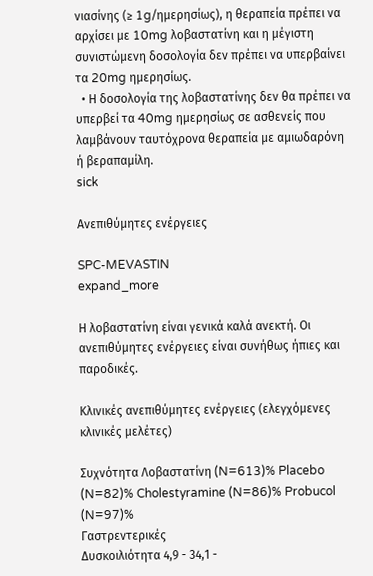νιασίνης (≥ 1g/ημερησίως), η θεραπεία πρέπει να αρχίσει με 10mg λοβαστατίνη και η μέγιστη συνιστώμενη δοσολογία δεν πρέπει να υπερβαίνει τα 20mg ημερησίως.
  • Η δοσολογία της λοβαστατίνης δεν θα πρέπει να υπερβεί τα 40mg ημερησίως σε ασθενείς που λαμβάνουν ταυτόχρονα θεραπεία με αμιωδαρόνη ή βεραπαμίλη.
sick

Ανεπιθύμητες ενέργειες

SPC-MEVASTIN
expand_more

Η λοβαστατίνη είναι γενικά καλά ανεκτή. Οι ανεπιθύμητες ενέργειες είναι συνήθως ήπιες και παροδικές.

Κλινικές ανεπιθύμητες ενέργειες (ελεγχόμενες κλινικές μελέτες)

Συχνότητα Λοβαστατίνη (N=613)% Placebo (N=82)% Cholestyramine (N=86)% Probucol (N=97)%
Γαστρεντερικές
Δυσκοιλιότητα 4,9 - 34,1 -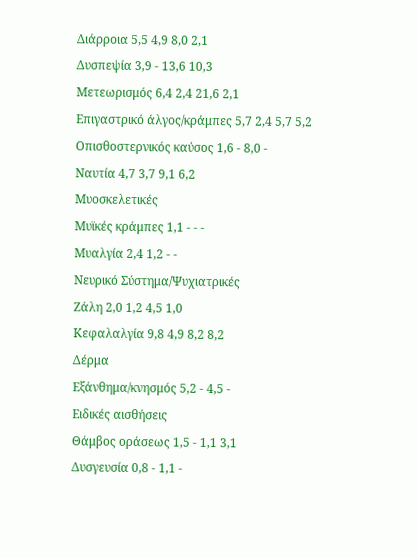Διάρροια 5,5 4,9 8,0 2,1
Δυσπεψία 3,9 - 13,6 10,3
Μετεωρισμός 6,4 2,4 21,6 2,1
Επιγαστρικό άλγος/κράμπες 5,7 2,4 5,7 5,2
Οπισθοστερνικός καύσος 1,6 - 8,0 -
Ναυτία 4,7 3,7 9,1 6,2
Μυοσκελετικές
Μυϊκές κράμπες 1,1 - - -
Μυαλγία 2,4 1,2 - -
Νευρικό Σύστημα/Ψυχιατρικές
Ζάλη 2,0 1,2 4,5 1,0
Κεφαλαλγία 9,8 4,9 8,2 8,2
Δέρμα
Εξάνθημα/κνησμός 5,2 - 4,5 -
Ειδικές αισθήσεις
Θάμβος οράσεως 1,5 - 1,1 3,1
Δυσγευσία 0,8 - 1,1 -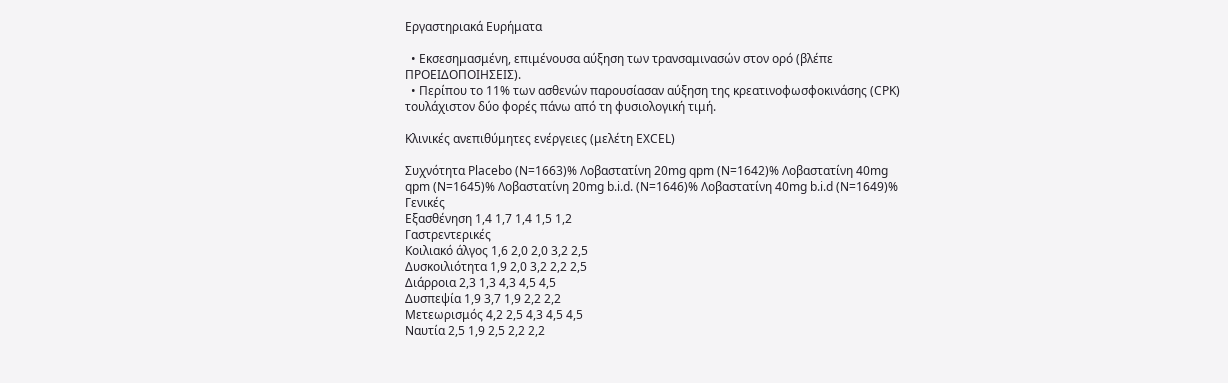Εργαστηριακά Ευρήματα

  • Εκσεσημασμένη, επιμένουσα αύξηση των τρανσαμινασών στον ορό (βλέπε ΠΡΟΕΙΔΟΠΟΙΗΣΕΙΣ).
  • Περίπου το 11% των ασθενών παρουσίασαν αύξηση της κρεατινοφωσφοκινάσης (CPK) τουλάχιστον δύο φορές πάνω από τη φυσιολογική τιμή.

Κλινικές ανεπιθύμητες ενέργειες (μελέτη EXCEL)

Συχνότητα Placebo (N=1663)% Λοβαστατίνη 20mg qpm (N=1642)% Λοβαστατίνη 40mg qpm (N=1645)% Λοβαστατίνη 20mg b.i.d. (N=1646)% Λοβαστατίνη 40mg b.i.d (N=1649)%
Γενικές
Εξασθένηση 1,4 1,7 1,4 1,5 1,2
Γαστρεντερικές
Κοιλιακό άλγος 1,6 2,0 2,0 3,2 2,5
Δυσκοιλιότητα 1,9 2,0 3,2 2,2 2,5
Διάρροια 2,3 1,3 4,3 4,5 4,5
Δυσπεψία 1,9 3,7 1,9 2,2 2,2
Μετεωρισμός 4,2 2,5 4,3 4,5 4,5
Ναυτία 2,5 1,9 2,5 2,2 2,2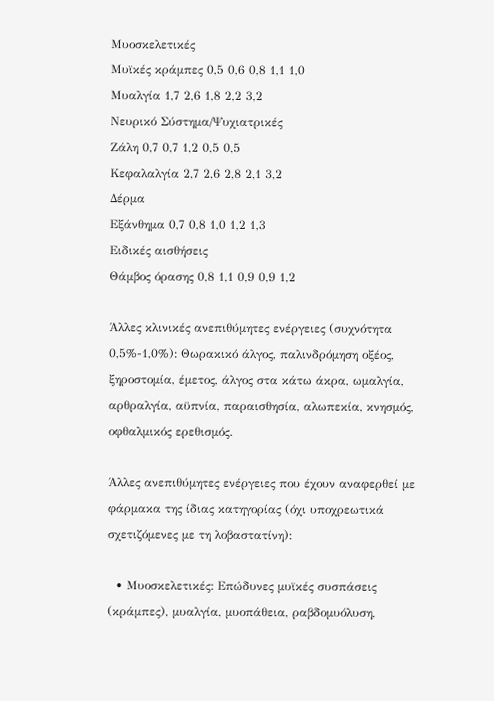Μυοσκελετικές
Μυϊκές κράμπες 0,5 0,6 0,8 1,1 1,0
Μυαλγία 1,7 2,6 1,8 2,2 3,2
Νευρικό Σύστημα/Ψυχιατρικές
Ζάλη 0,7 0,7 1,2 0,5 0,5
Κεφαλαλγία 2,7 2,6 2,8 2,1 3,2
Δέρμα
Εξάνθημα 0,7 0,8 1,0 1,2 1,3
Ειδικές αισθήσεις
Θάμβος όρασης 0,8 1,1 0,9 0,9 1,2

Άλλες κλινικές ανεπιθύμητες ενέργειες (συχνότητα 0,5%-1,0%): Θωρακικό άλγος, παλινδρόμηση οξέος, ξηροστομία, έμετος, άλγος στα κάτω άκρα, ωμαλγία, αρθραλγία, αϋπνία, παραισθησία, αλωπεκία, κνησμός, οφθαλμικός ερεθισμός.

Άλλες ανεπιθύμητες ενέργειες που έχουν αναφερθεί με φάρμακα της ίδιας κατηγορίας (όχι υποχρεωτικά σχετιζόμενες με τη λοβαστατίνη):

  • Μυοσκελετικές: Επώδυνες μυϊκές συσπάσεις (κράμπες), μυαλγία, μυοπάθεια, ραβδομυόλυση,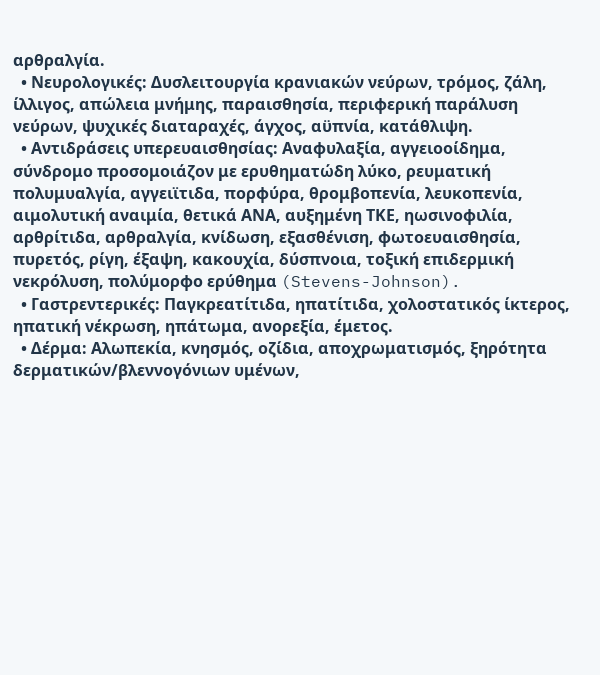αρθραλγία.
  • Νευρολογικές: Δυσλειτουργία κρανιακών νεύρων, τρόμος, ζάλη, ίλλιγος, απώλεια μνήμης, παραισθησία, περιφερική παράλυση νεύρων, ψυχικές διαταραχές, άγχος, αϋπνία, κατάθλιψη.
  • Αντιδράσεις υπερευαισθησίας: Αναφυλαξία, αγγειοοίδημα, σύνδρομο προσομοιάζον με ερυθηματώδη λύκο, ρευματική πολυμυαλγία, αγγειϊτιδα, πορφύρα, θρομβοπενία, λευκοπενία, αιμολυτική αναιμία, θετικά ΑΝΑ, αυξημένη ΤΚΕ, ηωσινοφιλία, αρθρίτιδα, αρθραλγία, κνίδωση, εξασθένιση, φωτοευαισθησία, πυρετός, ρίγη, έξαψη, κακουχία, δύσπνοια, τοξική επιδερμική νεκρόλυση, πολύμορφο ερύθημα (Stevens-Johnson).
  • Γαστρεντερικές: Παγκρεατίτιδα, ηπατίτιδα, χολοστατικός ίκτερος, ηπατική νέκρωση, ηπάτωμα, ανορεξία, έμετος.
  • Δέρμα: Αλωπεκία, κνησμός, οζίδια, αποχρωματισμός, ξηρότητα δερματικών/βλεννογόνιων υμένων,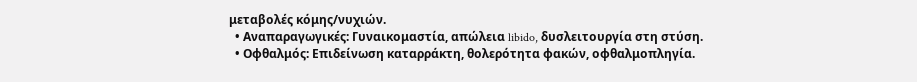μεταβολές κόμης/νυχιών.
  • Αναπαραγωγικές: Γυναικομαστία, απώλεια libido, δυσλειτουργία στη στύση.
  • Οφθαλμός: Επιδείνωση καταρράκτη, θολερότητα φακών, οφθαλμοπληγία.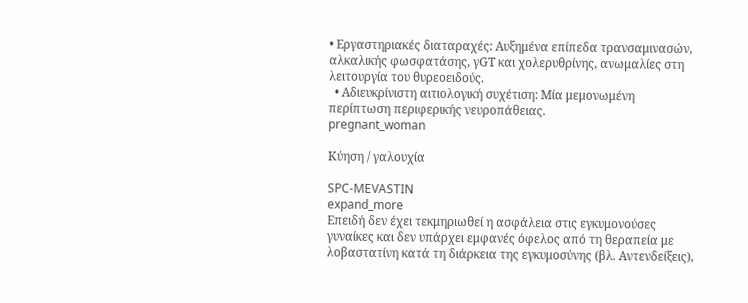• Εργαστηριακές διαταραχές: Αυξημένα επίπεδα τρανσαμινασών, αλκαλικής φωσφατάσης, γGT και χολερυθρίνης, ανωμαλίες στη λειτουργία του θυρεοειδούς.
  • Αδιευκρίνιστη αιτιολογική συχέτιση: Μία μεμονωμένη περίπτωση περιφερικής νευροπάθειας.
pregnant_woman

Κύηση / γαλουχία

SPC-MEVASTIN
expand_more
Επειδή δεν έχει τεκμηριωθεί η ασφάλεια στις εγκυμονούσες γυναίκες και δεν υπάρχει εμφανές όφελος από τη θεραπεία με λοβαστατίνη κατά τη διάρκεια της εγκυμοσύνης (βλ. Αντενδείξεις),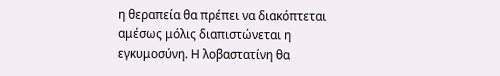η θεραπεία θα πρέπει να διακόπτεται αμέσως μόλις διαπιστώνεται η εγκυμοσύνη. Η λοβαστατίνη θα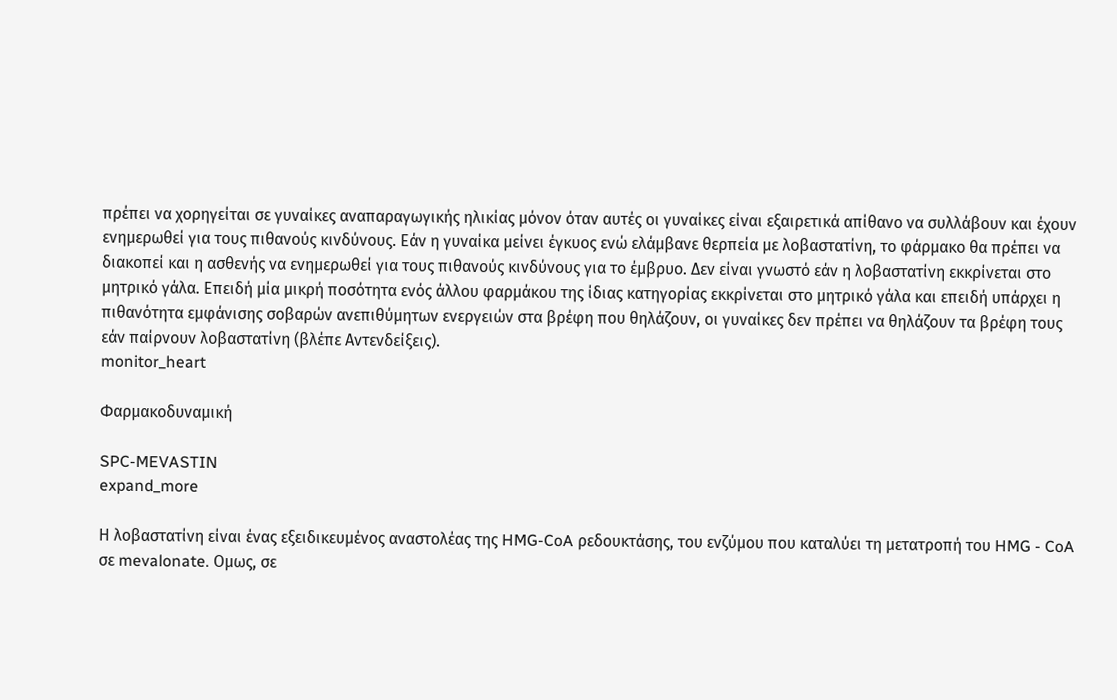πρέπει να χορηγείται σε γυναίκες αναπαραγωγικής ηλικίας μόνον όταν αυτές οι γυναίκες είναι εξαιρετικά απίθανο να συλλάβουν και έχουν ενημερωθεί για τους πιθανούς κινδύνους. Εάν η γυναίκα μείνει έγκυος ενώ ελάμβανε θερπεία με λοβαστατίνη, το φάρμακο θα πρέπει να διακοπεί και η ασθενής να ενημερωθεί για τους πιθανούς κινδύνους για το έμβρυο. Δεν είναι γνωστό εάν η λοβαστατίνη εκκρίνεται στο μητρικό γάλα. Επειδή μία μικρή ποσότητα ενός άλλου φαρμάκου της ίδιας κατηγορίας εκκρίνεται στο μητρικό γάλα και επειδή υπάρχει η πιθανότητα εμφάνισης σοβαρών ανεπιθύμητων ενεργειών στα βρέφη που θηλάζουν, οι γυναίκες δεν πρέπει να θηλάζουν τα βρέφη τους εάν παίρνουν λοβαστατίνη (βλέπε Αντενδείξεις).
monitor_heart

Φαρμακοδυναμική

SPC-MEVASTIN
expand_more

Η λοβαστατίνη είναι ένας εξειδικευμένος αναστολέας της HMG-CoA ρεδουκτάσης, του ενζύμου που καταλύει τη μετατροπή του HMG - CoA σε mevalonate. Ομως, σε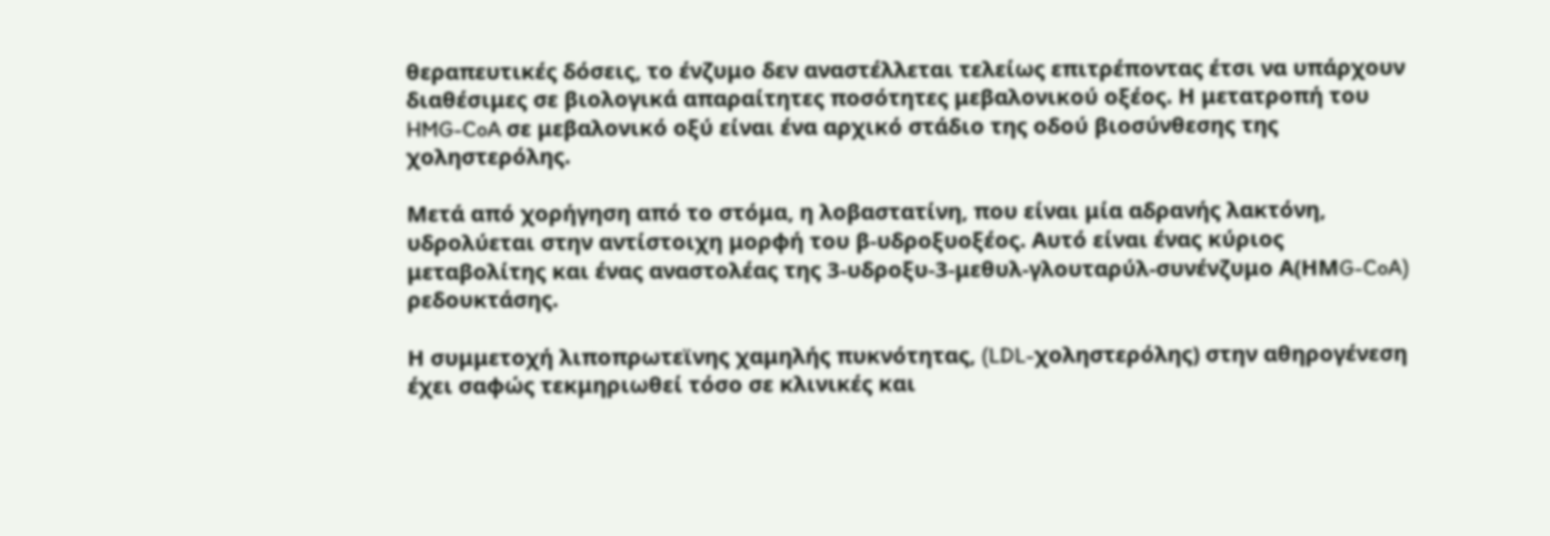θεραπευτικές δόσεις, το ένζυμο δεν αναστέλλεται τελείως επιτρέποντας έτσι να υπάρχουν διαθέσιμες σε βιολογικά απαραίτητες ποσότητες μεβαλονικού οξέος. Η μετατροπή του HMG-CoA σε μεβαλονικό οξύ είναι ένα αρχικό στάδιο της οδού βιοσύνθεσης της χοληστερόλης.

Μετά από χορήγηση από το στόμα, η λοβαστατίνη, που είναι μία αδρανής λακτόνη, υδρολύεται στην αντίστοιχη μορφή του β-υδροξυοξέος. Αυτό είναι ένας κύριος μεταβολίτης και ένας αναστολέας της 3-υδροξυ-3-μεθυλ-γλουταρύλ-συνένζυμο Α(ΗΜG-CoA) ρεδουκτάσης.

Η συμμετοχή λιποπρωτεϊνης χαμηλής πυκνότητας, (LDL-χοληστερόλης) στην αθηρογένεση έχει σαφώς τεκμηριωθεί τόσο σε κλινικές και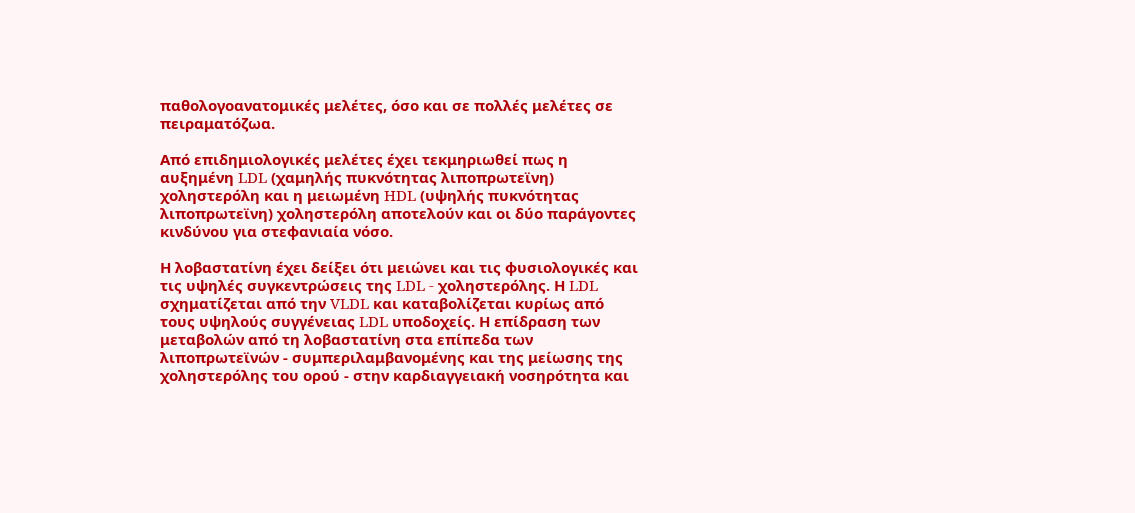παθολογοανατομικές μελέτες, όσο και σε πολλές μελέτες σε πειραματόζωα.

Από επιδημιολογικές μελέτες έχει τεκμηριωθεί πως η αυξημένη LDL (χαμηλής πυκνότητας λιποπρωτεϊνη) χοληστερόλη και η μειωμένη HDL (υψηλής πυκνότητας λιποπρωτεϊνη) χοληστερόλη αποτελούν και οι δύο παράγοντες κινδύνου για στεφανιαία νόσο.

Η λοβαστατίνη έχει δείξει ότι μειώνει και τις φυσιολογικές και τις υψηλές συγκεντρώσεις της LDL - χοληστερόλης. Η LDL σχηματίζεται από την VLDL και καταβολίζεται κυρίως από τους υψηλούς συγγένειας LDL υποδοχείς. Η επίδραση των μεταβολών από τη λοβαστατίνη στα επίπεδα των λιποπρωτεϊνών - συμπεριλαμβανομένης και της μείωσης της χοληστερόλης του ορού - στην καρδιαγγειακή νοσηρότητα και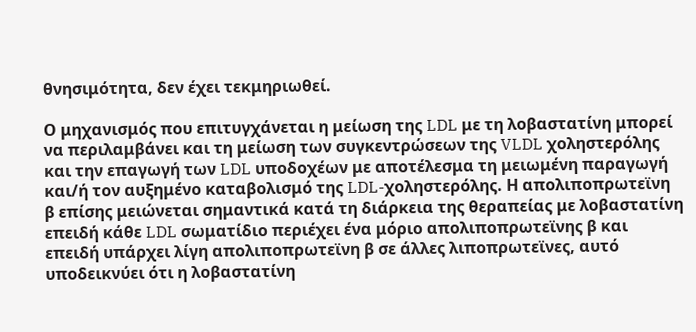θνησιμότητα, δεν έχει τεκμηριωθεί.

Ο μηχανισμός που επιτυγχάνεται η μείωση της LDL με τη λοβαστατίνη μπορεί να περιλαμβάνει και τη μείωση των συγκεντρώσεων της VLDL χοληστερόλης και την επαγωγή των LDL υποδοχέων με αποτέλεσμα τη μειωμένη παραγωγή και/ή τον αυξημένο καταβολισμό της LDL-χοληστερόλης. Η απολιποπρωτεϊνη β επίσης μειώνεται σημαντικά κατά τη διάρκεια της θεραπείας με λοβαστατίνη επειδή κάθε LDL σωματίδιο περιέχει ένα μόριο απολιποπρωτεϊνης β και επειδή υπάρχει λίγη απολιποπρωτεϊνη β σε άλλες λιποπρωτεϊνες, αυτό υποδεικνύει ότι η λοβαστατίνη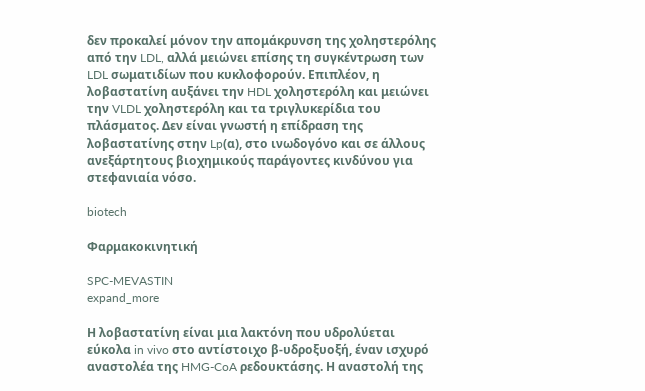δεν προκαλεί μόνον την απομάκρυνση της χοληστερόλης από την LDL, αλλά μειώνει επίσης τη συγκέντρωση των LDL σωματιδίων που κυκλοφορούν. Επιπλέον, η λοβαστατίνη αυξάνει την HDL χοληστερόλη και μειώνει την VLDL χοληστερόλη και τα τριγλυκερίδια του πλάσματος. Δεν είναι γνωστή η επίδραση της λοβαστατίνης στην Lp(α), στο ινωδογόνο και σε άλλους ανεξάρτητους βιοχημικούς παράγοντες κινδύνου για στεφανιαία νόσο.

biotech

Φαρμακοκινητική

SPC-MEVASTIN
expand_more

Η λοβαστατίνη είναι μια λακτόνη που υδρολύεται εύκολα in vivo στο αντίστοιχο β-υδροξυοξή, έναν ισχυρό αναστολέα της HMG-CoA ρεδουκτάσης. Η αναστολή της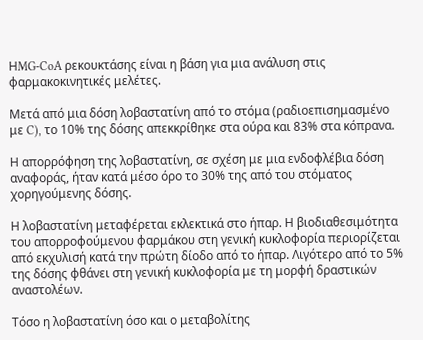ΗMG-CoA ρεκουκτάσης είναι η βάση για μια ανάλυση στις φαρμακοκινητικές μελέτες.

Μετά από μια δόση λοβαστατίνη από το στόμα (ραδιοεπισημασμένο με C), το 10% της δόσης απεκκρίθηκε στα ούρα και 83% στα κόπρανα.

Η απορρόφηση της λοβαστατίνη, σε σχέση με μια ενδοφλέβια δόση αναφοράς, ήταν κατά μέσο όρο το 30% της από του στόματος χορηγούμενης δόσης.

Η λοβαστατίνη μεταφέρεται εκλεκτικά στο ήπαρ. Η βιοδιαθεσιμότητα του απορροφούμενου φαρμάκου στη γενική κυκλοφορία περιορίζεται από εκχυλισή κατά την πρώτη δίοδο από το ήπαρ. Λιγότερο από το 5% της δόσης φθάνει στη γενική κυκλοφορία με τη μορφή δραστικών αναστολέων.

Τόσο η λοβαστατίνη όσο και ο μεταβολίτης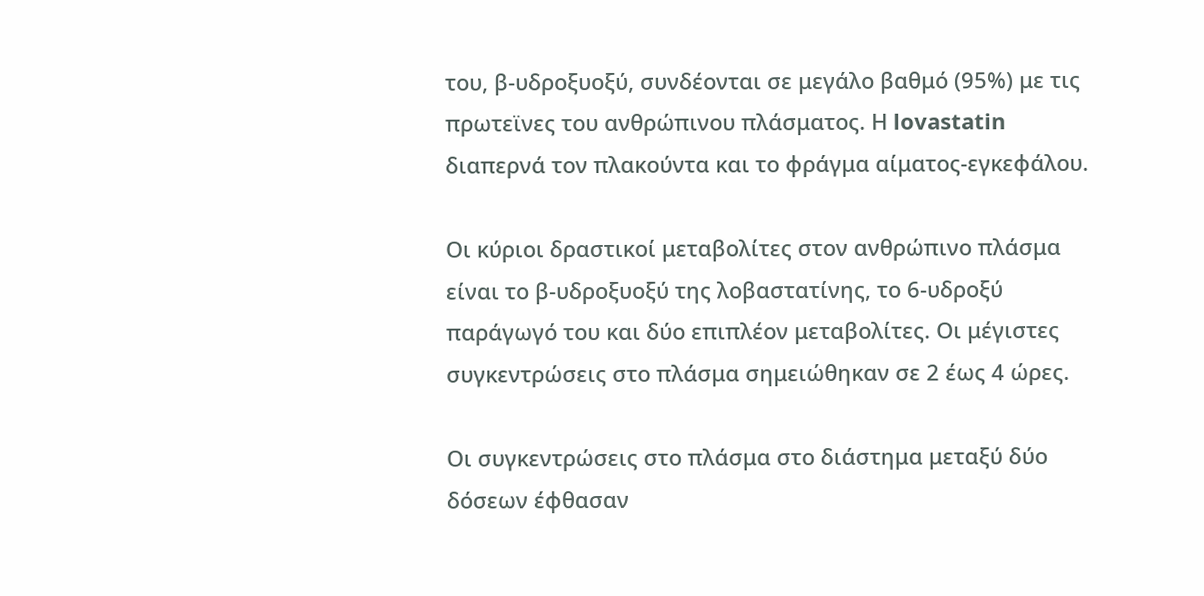του, β-υδροξυοξύ, συνδέονται σε μεγάλο βαθμό (95%) με τις πρωτεϊνες του ανθρώπινου πλάσματος. Η lovastatin διαπερνά τον πλακούντα και το φράγμα αίματος-εγκεφάλου.

Οι κύριοι δραστικοί μεταβολίτες στον ανθρώπινο πλάσμα είναι το β-υδροξυοξύ της λοβαστατίνης, το 6-υδροξύ παράγωγό του και δύο επιπλέον μεταβολίτες. Οι μέγιστες συγκεντρώσεις στο πλάσμα σημειώθηκαν σε 2 έως 4 ώρες.

Οι συγκεντρώσεις στο πλάσμα στο διάστημα μεταξύ δύο δόσεων έφθασαν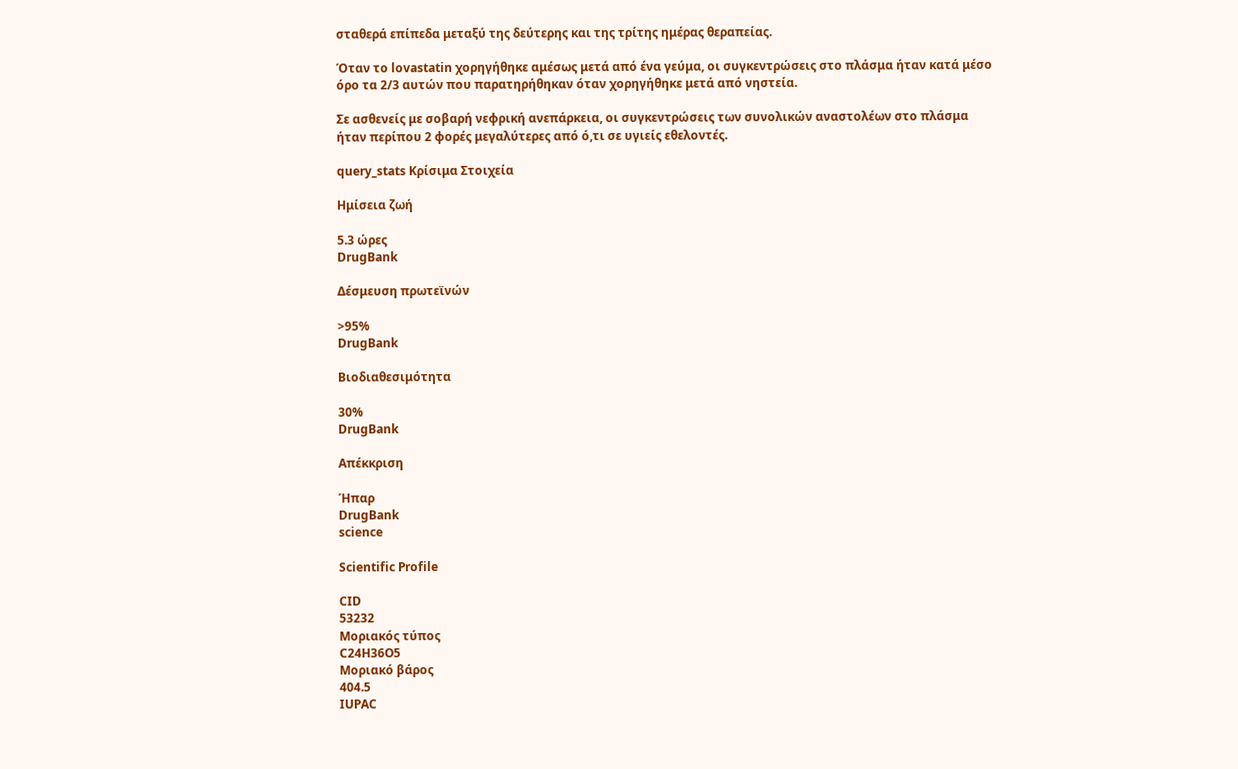σταθερά επίπεδα μεταξύ της δεύτερης και της τρίτης ημέρας θεραπείας.

Όταν το lovastatin χορηγήθηκε αμέσως μετά από ένα γεύμα, οι συγκεντρώσεις στο πλάσμα ήταν κατά μέσο όρο τα 2/3 αυτών που παρατηρήθηκαν όταν χορηγήθηκε μετά από νηστεία.

Σε ασθενείς με σοβαρή νεφρική ανεπάρκεια, οι συγκεντρώσεις των συνολικών αναστολέων στο πλάσμα ήταν περίπου 2 φορές μεγαλύτερες από ό,τι σε υγιείς εθελοντές.

query_stats Κρίσιμα Στοιχεία

Ημίσεια ζωή

5.3 ώρες
DrugBank

Δέσμευση πρωτεϊνών

>95%
DrugBank

Βιοδιαθεσιμότητα

30%
DrugBank

Απέκκριση

Ήπαρ
DrugBank
science

Scientific Profile

CID
53232
Μοριακός τύπος
C24H36O5
Μοριακό βάρος
404.5
IUPAC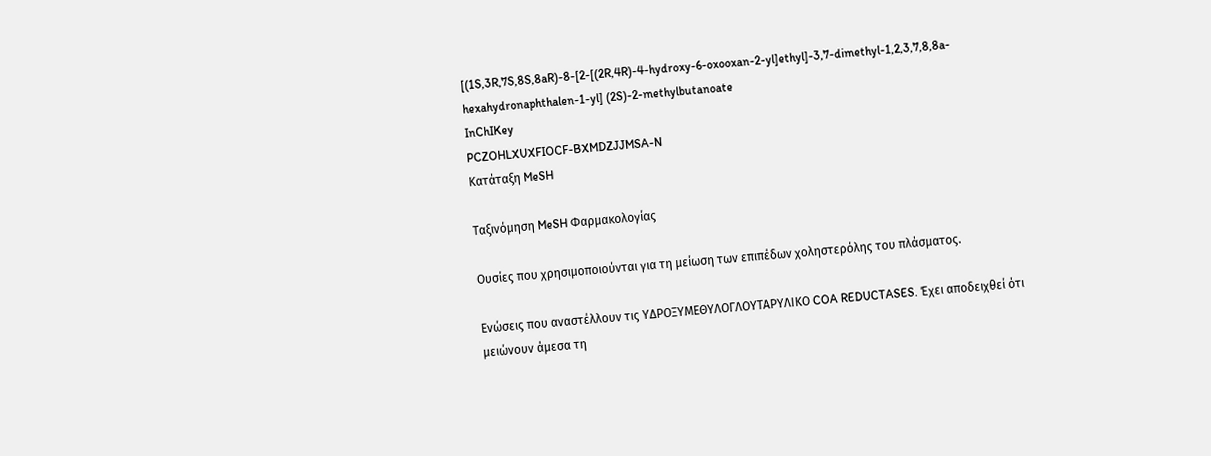[(1S,3R,7S,8S,8aR)-8-[2-[(2R,4R)-4-hydroxy-6-oxooxan-2-yl]ethyl]-3,7-dimethyl-1,2,3,7,8,8a-hexahydronaphthalen-1-yl] (2S)-2-methylbutanoate
InChIKey
PCZOHLXUXFIOCF-BXMDZJJMSA-N
Κατάταξη MeSH

Ταξινόμηση MeSH Φαρμακολογίας

Ουσίες που χρησιμοποιούνται για τη μείωση των επιπέδων χοληστερόλης του πλάσματος.

Ενώσεις που αναστέλλουν τις ΥΔΡΟΞΥΜΕΘΥΛΟΓΛΟΥΤΑΡΥΛΙΚΟ COA REDUCTASES. Έχει αποδειχθεί ότι μειώνουν άμεσα τη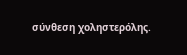σύνθεση χοληστερόλης.